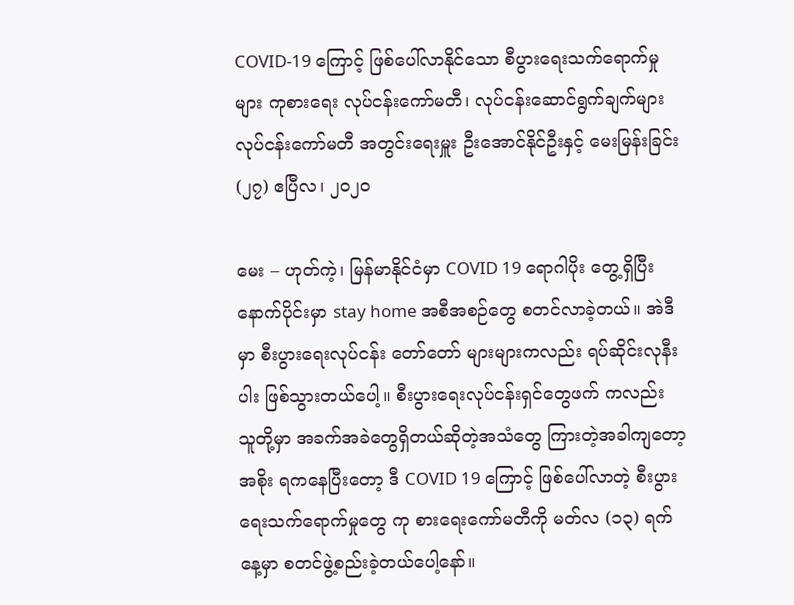COVID-19 ကြောင့် ဖြစ်ပေါ်လာနိုင်သော စီပွားရေးသက်ရောက်မှုများ ကုစားရေး လုပ်ငန်းကော်မတီ၊ လုပ်ငန်းဆောင်ရွက်ချက်များလုပ်ငန်းကော်မတီ အတွင်းရေးမှူး ဦးအောင်နိုင်ဦးနှင့် မေးမြန်းခြင်း
(၂၇) ဧပြီလ၊ ၂၀၂၀

မေး – ဟုတ်ကဲ့၊ မြန်မာနိုင်ငံမှာ COVID 19 ရောဂါပိုး တွေ့ရှိပြီးနောက်ပိုင်းမှာ stay home အစီအစဉ်တွေ စတင်လာခဲ့တယ်။ အဲဒီမှာ စီးပွားရေးလုပ်ငန်း တော်တော် များများကလည်း ရပ်ဆိုင်းလုနီးပါး ဖြစ်သွားတယ်ပေါ့။ စီးပွားရေးလုပ်ငန်းရှင်တွေဖက် ကလည်း သူတို့မှာ အခက်အခဲတွေရှိတယ်ဆိုတဲ့အသံတွေ ကြားတဲ့အခါကျတော့ အစိုး ရကနေပြီးတော့ ဒီ COVID 19 ကြောင့် ဖြစ်ပေါ်လာတဲ့ စီးပွားရေးသက်ရောက်မှုတွေ ကု စားရေးကော်မတီကို မတ်လ (၁၃) ရက်နေ့မှာ စတင်ဖွဲ့စည်းခဲ့တယ်ပေါ့နော်။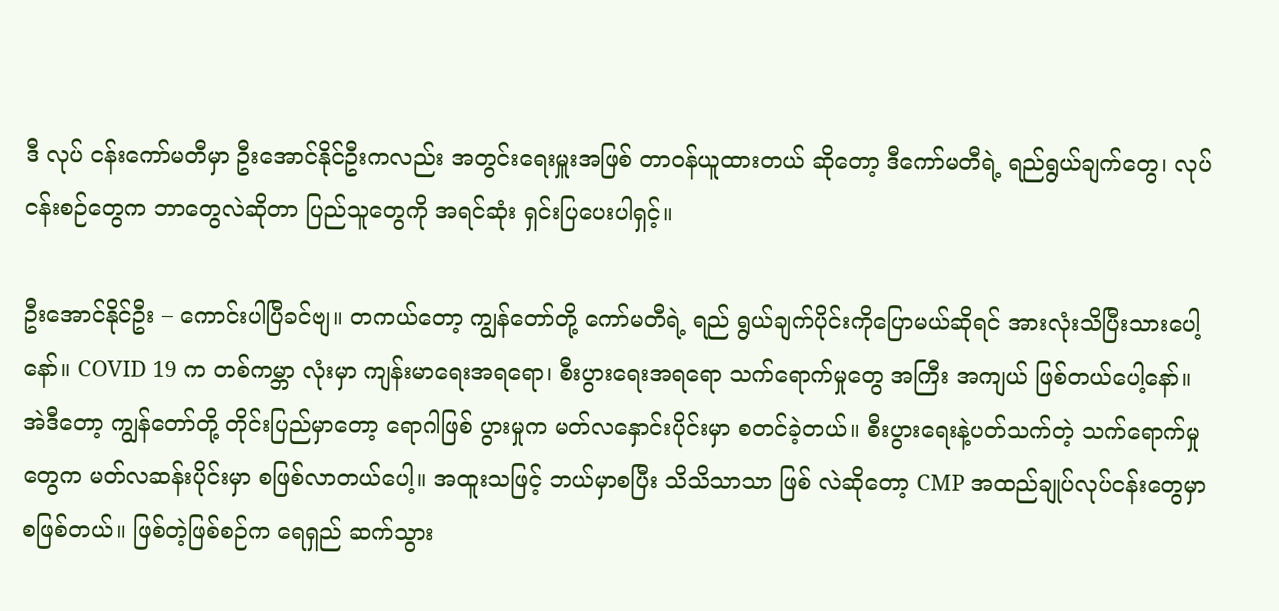ဒီ လုပ် ငန်းကော်မတီမှာ ဦးအောင်နိုင်ဦးကလည်း အတွင်းရေးမှူးအဖြစ် တာဝန်ယူထားတယ် ဆိုတော့ ဒီကော်မတီရဲ့ ရည်ရွယ်ချက်တွေ၊ လုပ်ငန်းစဉ်တွေက ဘာတွေလဲဆိုတာ ပြည်သူတွေကို အရင်ဆုံး ရှင်းပြပေးပါရှင့်။

ဦးအောင်နိုင်ဦး – ကောင်းပါပြီခင်ဗျ။ တကယ်တော့ ကျွန်တော်တို့ ကော်မတီရဲ့ ရည် ရွယ်ချက်ပိုင်းကိုပြောမယ်ဆိုရင် အားလုံးသိပြီးသားပေါ့နော်။ COVID 19 က တစ်ကမ္ဘာ လုံးမှာ ကျန်းမာရေးအရရော၊ စီးပွားရေးအရရော သက်ရောက်မှုတွေ အကြီး အကျယ် ဖြစ်တယ်ပေါ့နော်။ အဲဒီတော့ ကျွန်တော်တို့ တိုင်းပြည်မှာတော့ ရောဂါဖြစ် ပွားမှုက မတ်လနှောင်းပိုင်းမှာ စတင်ခဲ့တယ်။ စီးပွားရေးနဲ့ပတ်သက်တဲ့ သက်ရောက်မှု တွေက မတ်လဆန်းပိုင်းမှာ စဖြစ်လာတယ်ပေါ့။ အထူးသဖြင့် ဘယ်မှာစပြီး သိသိသာသာ ဖြစ် လဲဆိုတော့ CMP အထည်ချုပ်လုပ်ငန်းတွေမှာ စဖြစ်တယ်။ ဖြစ်တဲ့ဖြစ်စဉ်က ရေရှည် ဆက်သွား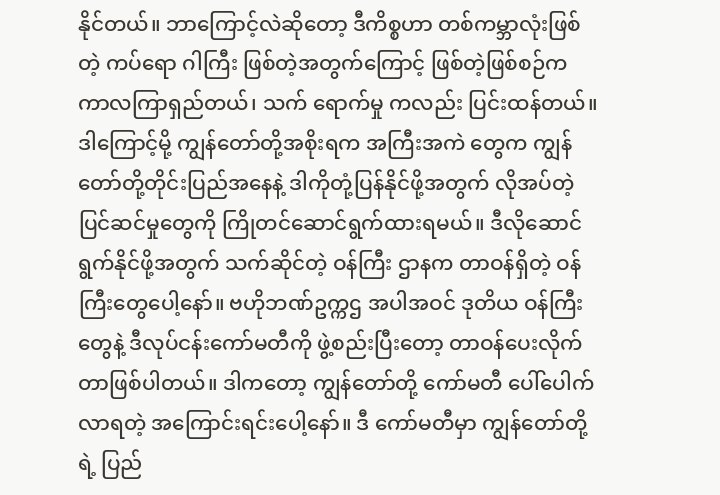နိုင်တယ်။ ဘာကြောင့်လဲဆိုတော့ ဒီကိစ္စဟာ တစ်ကမ္ဘာလုံးဖြစ်တဲ့ ကပ်ရော ဂါကြီး ဖြစ်တဲ့အတွက်ကြောင့် ဖြစ်တဲ့ဖြစ်စဉ်က ကာလကြာရှည်တယ်၊ သက် ရောက်မှု ကလည်း ပြင်းထန်တယ်။ ဒါကြောင့်မို့ ကျွန်တော်တို့အစိုးရက အကြီးအကဲ တွေက ကျွန်တော်တို့တိုင်းပြည်အနေနဲ့ ဒါကိုတုံ့ပြန်နိုင်ဖို့အတွက် လိုအပ်တဲ့ ပြင်ဆင်မှုတွေကို ကြိုတင်ဆောင်ရွက်ထားရမယ်။ ဒီလိုဆောင်ရွက်နိုင်ဖို့အတွက် သက်ဆိုင်တဲ့ ဝန်ကြီး ဌာနက တာဝန်ရှိတဲ့ ဝန်ကြီးတွေပေါ့နော်။ ဗဟိုဘဏ်ဥက္ကဌ အပါအဝင် ဒုတိယ ဝန်ကြီး တွေနဲ့ ဒီလုပ်ငန်းကော်မတီကို ဖွဲ့စည်းပြီးတော့ တာဝန်ပေးလိုက်တာဖြစ်ပါတယ်။ ဒါကတော့ ကျွန်တော်တို့ ကော်မတီ ပေါ်ပေါက်လာရတဲ့ အကြောင်းရင်းပေါ့နော်။ ဒီ ကော်မတီမှာ ကျွန်တော်တို့ရဲ့ ပြည်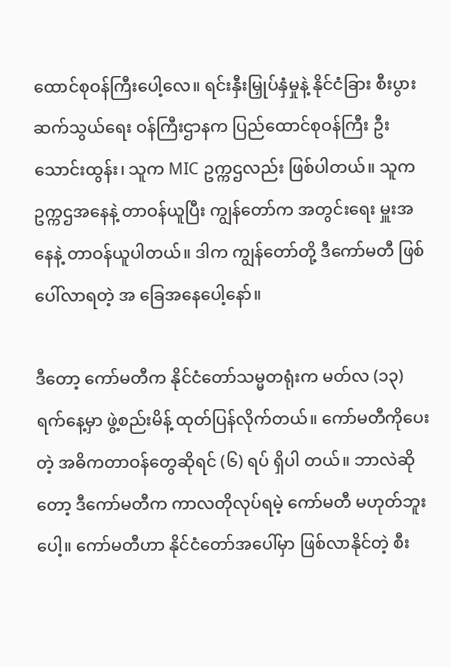ထောင်စုဝန်ကြီးပေါ့လေ။ ရင်းနှီးမြှုပ်နှံမှုနဲ့ နိုင်ငံခြား စီးပွားဆက်သွယ်ရေး ဝန်ကြီးဌာနက ပြည်ထောင်စုဝန်ကြီး ဦးသောင်းထွန်း၊ သူက MIC ဥက္ကဌလည်း ဖြစ်ပါတယ်။ သူက ဥက္ကဌအနေနဲ့ တာဝန်ယူပြီး ကျွန်တော်က အတွင်းရေး မှူးအနေနဲ့ တာဝန်ယူပါတယ်။ ဒါက ကျွန်တော်တို့ ဒီကော်မတီ ဖြစ်ပေါ်လာရတဲ့ အ ခြေအနေပေါ့နော်။

ဒီတော့ ကော်မတီက နိုင်ငံတော်သမ္မတရုံးက မတ်လ (၁၃) ရက်နေ့မှာ ဖွဲ့စည်းမိန့် ထုတ်ပြန်လိုက်တယ်။ ကော်မတီကိုပေးတဲ့ အဓိကတာဝန်တွေဆိုရင် (၆) ရပ် ရှိပါ တယ်။ ဘာလဲဆိုတော့ ဒီကော်မတီက ကာလတိုလုပ်ရမဲ့ ကော်မတီ မဟုတ်ဘူးပေါ့။ ကော်မတီဟာ နိုင်ငံတော်အပေါ်မှာ ဖြစ်လာနိုင်တဲ့ စီး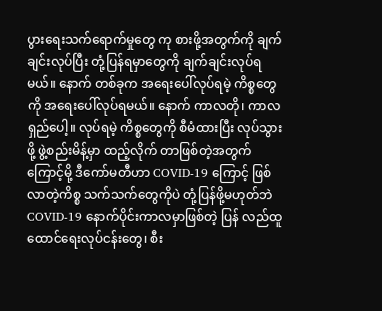ပွားရေးသက်ရောက်မှုတွေ ကု စားဖို့အတွက်ကို ချက်ချင်းလုပ်ပြီး တုံ့ပြန်ရမှာတွေကို ချက်ချင်းလုပ်ရမယ်။ နောက် တစ်ခုက အရေးပေါ်လုပ်ရမဲ့ ကိစ္စတွေကို အရေးပေါ်လုပ်ရမယ်။ နောက် ကာလတို၊ ကာလရှည်ပေါ့။ လုပ်ရမဲ့ ကိစ္စတွေကို စီမံထားပြီး လုပ်သွားဖို့ ဖွဲ့စည်းမိန့်မှာ ထည့်လိုက် တာဖြစ်တဲ့အတွက်ကြောင့်မို့ ဒီကော်မတီဟာ COVID-19 ကြောင့် ဖြစ်လာတဲ့ကိစ္စ သက်သက်တွေကိုပဲ တုံ့ပြန်ဖို့မဟုတ်ဘဲ COVID-19 နောက်ပိုင်းကာလမှာဖြစ်တဲ့ ပြန် လည်ထူထောင်ရေးလုပ်ငန်းတွေ၊ စီး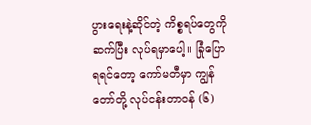ပွားရေးနဲ့ဆိုင်တဲ့ ကိစ္စရပ်တွေကို ဆက်ပြီး လုပ်ရမှာပေါ့။ ခြုံပြောရရင်တော့ ကော်မတီမှာ ကျွန်တော်တို့ လုပ်ငန်းတာဝန် (၆)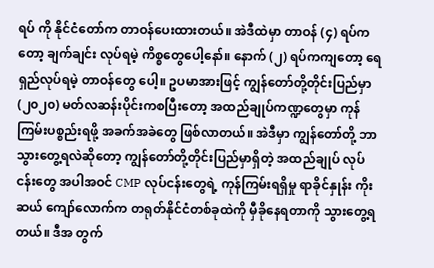ရပ် ကို နိုင်ငံတော်က တာဝန်ပေးထားတယ်။ အဲဒီထဲမှာ တာဝန် (၄) ရပ်ကတော့ ချက်ချင်း လုပ်ရမဲ့ ကိစ္စတွေပေါ့နော်။ နောက် (၂) ရပ်ကကျတော့ ရေရှည်လုပ်ရမဲ့ တာဝန်တွေ ပေါ့။ ဥပမာအားဖြင့် ကျွန်တော်တို့တိုင်းပြည်မှာ (၂၀၂၀) မတ်လဆန်းပိုင်းကစပြီးတော့ အထည်ချုပ်ကဏ္ဍတွေမှာ ကုန်ကြမ်းပစ္စည်းရဖို့ အခက်အခဲတွေ ဖြစ်လာတယ်။ အဲဒီမှာ ကျွန်တော်တို့ ဘာသွားတွေ့ရလဲဆိုတော့ ကျွန်တော်တို့တိုင်းပြည်မှာရှိတဲ့ အထည်ချုပ် လုပ်ငန်းတွေ အပါအဝင် CMP လုပ်ငန်းတွေရဲ့ ကုန်ကြမ်းရရှိမှု ရာခိုင်နှုန်း ကိုးဆယ် ကျော်လောက်က တရုတ်နိုင်ငံတစ်ခုထဲကို မှီခိုနေရတာကို သွားတွေ့ရတယ်။ ဒီအ တွက်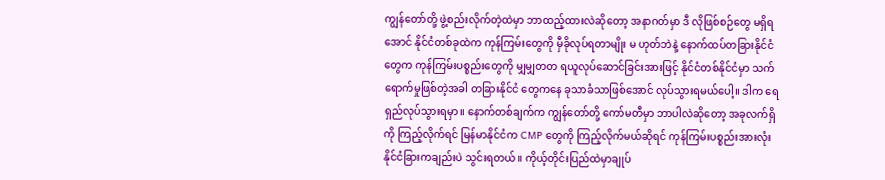ကျွန်တော်တို့ ဖွဲ့စည်းလိုက်တဲ့ထဲမှာ ဘာထည့်ထားလဲဆိုတော့ အနာဂတ်မှာ ဒီ လိုဖြစ်စဉ်တွေ မရှိရအောင် နိုင်ငံတစ်ခုထဲက ကုန်ကြမ်းတွေကို မှီခိုလုပ်ရတာမျိုး မ ဟုတ်ဘဲနဲ့ နောက်ထပ်တခြားနိုင်ငံတွေက ကုန်ကြမ်းပစ္စည်းတွေကို မျှမျှတတ ရယူလုပ်ဆောင်ခြင်းအားဖြင့် နိုင်ငံတစ်နိုင်ငံမှာ သက်ရောက်မှုဖြစ်တဲ့အခါ တခြားနိုင်ငံ တွေကနေ ခုသာခံသာဖြစ်အောင် လုပ်သွားရမယ်ပေါ့။ ဒါက ရေရှည်လုပ်သွားရမှာ။ နောက်တစ်ချက်က ကျွန်တော်တို့ ကော်မတီမှာ ဘာပါလဲဆိုတော့ အခုလက်ရှိကို ကြည့်လိုက်ရင် မြန်မာနိုင်ငံက CMP တွေကို ကြည့်လိုက်မယ်ဆိုရင် ကုန်ကြမ်းပစ္စည်းအားလုံး နိုင်ငံခြားကချည်းပဲ သွင်းရတယ်။ ကိုယ့်တိုင်းပြည်ထဲမှာချုပ်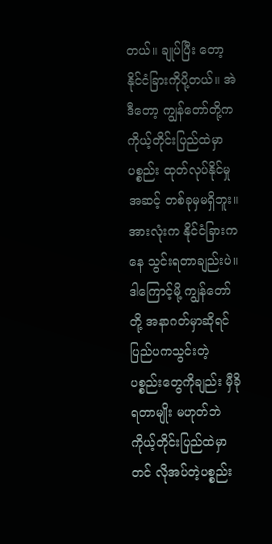တယ်။ ချုပ်ပြီး တော့ နိုင်ငံခြားကိုပို့တယ်။ အဲဒီတော့ ကျွန်တော်တို့က ကိုယ့်တိုင်းပြည်ထဲမှာ ပစ္စည်း ထုတ်လုပ်နိုင်မှုအဆင့် တစ်ခုမှမရှိဘူး။ အားလုံးက နိုင်ငံခြားကနေ သွင်းရတာချည်းပဲ။ ဒါကြောင့်မို့ ကျွန်တော်တို့ အနာဂတ်မှာဆိုရင် ပြည်ပကသွင်းတဲ့ ပစ္စည်းတွေကိုချည်း မှီခိုရတာမျိုး မဟုတ်ဘဲ ကိုယ့်တိုင်းပြည်ထဲမှာတင် လိုအပ်တဲ့ပစ္စည်း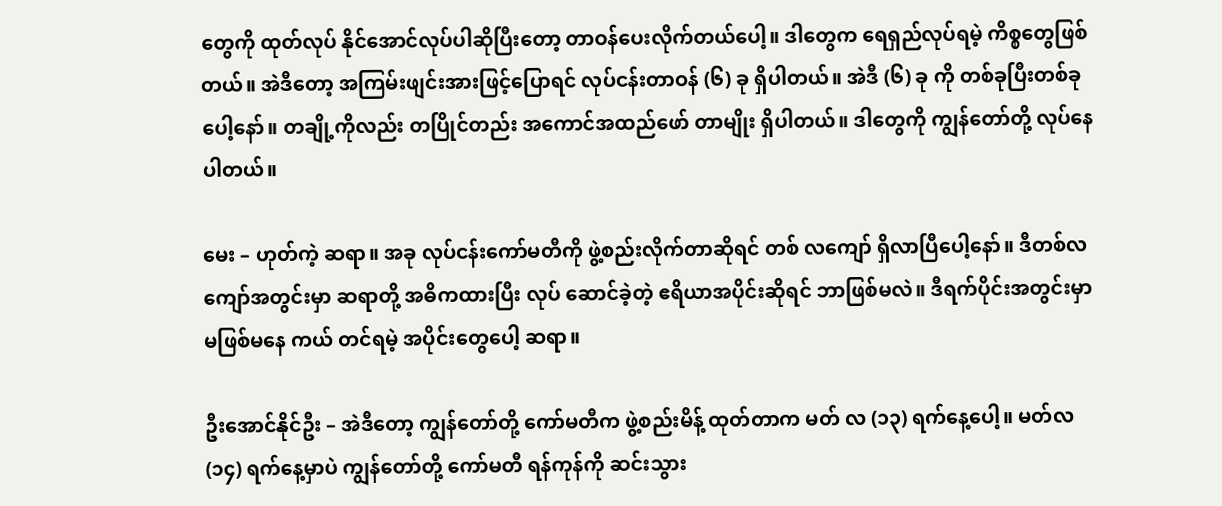တွေကို ထုတ်လုပ် နိုင်အောင်လုပ်ပါဆိုပြီးတော့ တာဝန်ပေးလိုက်တယ်ပေါ့။ ဒါတွေက ရေရှည်လုပ်ရမဲ့ ကိစ္စတွေဖြစ်တယ်။ အဲဒီတော့ အကြမ်းဖျင်းအားဖြင့်ပြောရင် လုပ်ငန်းတာဝန် (၆) ခု ရှိပါတယ်။ အဲဒီ (၆) ခု ကို တစ်ခုပြီးတစ်ခုပေါ့နော်။ တချို့ကိုလည်း တပြိုင်တည်း အကောင်အထည်ဖော် တာမျိုး ရှိပါတယ်။ ဒါတွေကို ကျွန်တော်တို့ လုပ်နေပါတယ်။

မေး – ဟုတ်ကဲ့ ဆရာ။ အခု လုပ်ငန်းကော်မတီကို ဖွဲ့စည်းလိုက်တာဆိုရင် တစ် လကျော် ရှိလာပြီပေါ့နော်။ ဒီတစ်လကျော်အတွင်းမှာ ဆရာတို့ အဓိကထားပြီး လုပ် ဆောင်ခဲ့တဲ့ ဧရိယာအပိုင်းဆိုရင် ဘာဖြစ်မလဲ။ ဒီရက်ပိုင်းအတွင်းမှာ မဖြစ်မနေ ကယ် တင်ရမဲ့ အပိုင်းတွေပေါ့ ဆရာ။

ဦးအောင်နိုင်ဦး – အဲဒီတော့ ကျွန်တော်တို့ ကော်မတီက ဖွဲ့စည်းမိန့် ထုတ်တာက မတ် လ (၁၃) ရက်နေ့ပေါ့။ မတ်လ (၁၄) ရက်နေ့မှာပဲ ကျွန်တော်တို့ ကော်မတီ ရန်ကုန်ကို ဆင်းသွား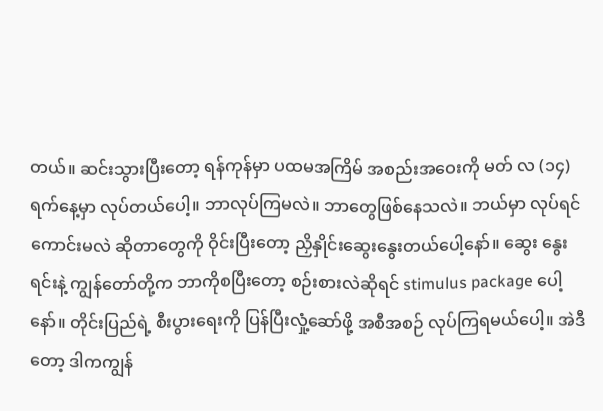တယ်။ ဆင်းသွားပြီးတော့ ရန်ကုန်မှာ ပထမအကြိမ် အစည်းအဝေးကို မတ် လ (၁၄) ရက်နေ့မှာ လုပ်တယ်ပေါ့။ ဘာလုပ်ကြမလဲ။ ဘာတွေဖြစ်နေသလဲ။ ဘယ်မှာ လုပ်ရင်ကောင်းမလဲ ဆိုတာတွေကို ဝိုင်းပြီးတော့ ညှိနှိုင်းဆွေးနွေးတယ်ပေါ့နော်။ ဆွေး နွေးရင်းနဲ့ ကျွန်တော်တို့က ဘာကိုစပြီးတော့ စဉ်းစားလဲဆိုရင် stimulus package ပေါ့နော်။ တိုင်းပြည်ရဲ့ စီးပွားရေးကို ပြန်ပြီးလှုံ့ဆော်ဖို့ အစီအစဉ် လုပ်ကြရမယ်ပေါ့။ အဲဒီတော့ ဒါကကျွန်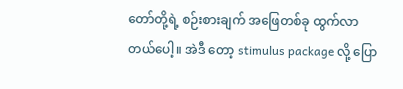တော်တို့ရဲ့ စဉ်းစားချက် အဖြေတစ်ခု ထွက်လာတယ်ပေါ့။ အဲဒီ တော့ stimulus package လို့ ပြော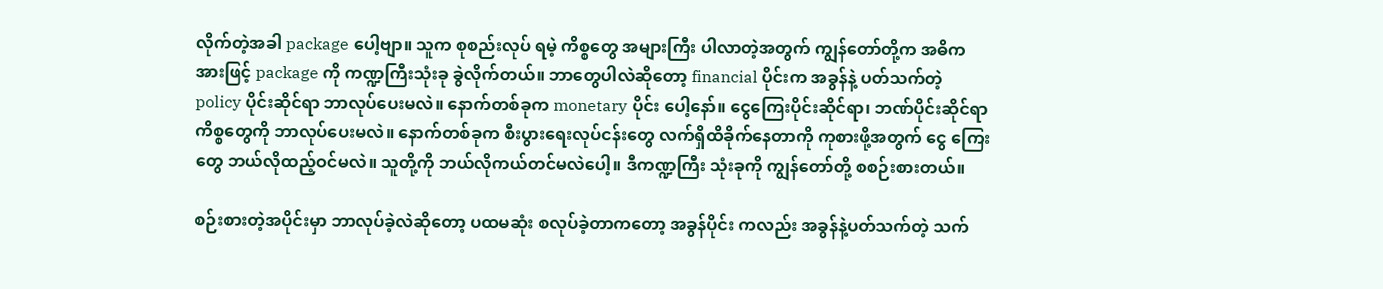လိုက်တဲ့အခါ package ပေါ့ဗျာ။ သူက စုစည်းလုပ် ရမဲ့ ကိစ္စတွေ အများကြီး ပါလာတဲ့အတွက် ကျွန်တော်တို့က အဓိကအားဖြင့် package ကို ကဏ္ဍကြီးသုံးခု ခွဲလိုက်တယ်။ ဘာတွေပါလဲဆိုတော့ financial ပိုင်းက အခွန်နဲ့ ပတ်သက်တဲ့ policy ပိုင်းဆိုင်ရာ ဘာလုပ်ပေးမလဲ။ နောက်တစ်ခုက monetary ပိုင်း ပေါ့နော်။ ငွေကြေးပိုင်းဆိုင်ရာ၊ ဘဏ်ပိုင်းဆိုင်ရာ ကိစ္စတွေကို ဘာလုပ်ပေးမလဲ။ နောက်တစ်ခုက စီးပွားရေးလုပ်ငန်းတွေ လက်ရှိထိခိုက်နေတာကို ကုစားဖို့အတွက် ငွေ ကြေးတွေ ဘယ်လိုထည့်ဝင်မလဲ။ သူတို့ကို ဘယ်လိုကယ်တင်မလဲပေါ့။ ဒီကဏ္ဍကြီး သုံးခုကို ကျွန်တော်တို့ စစဉ်းစားတယ်။

စဉ်းစားတဲ့အပိုင်းမှာ ဘာလုပ်ခဲ့လဲဆိုတော့ ပထမဆုံး စလုပ်ခဲ့တာကတော့ အခွန်ပိုင်း ကလည်း အခွန်နဲ့ပတ်သက်တဲ့ သက်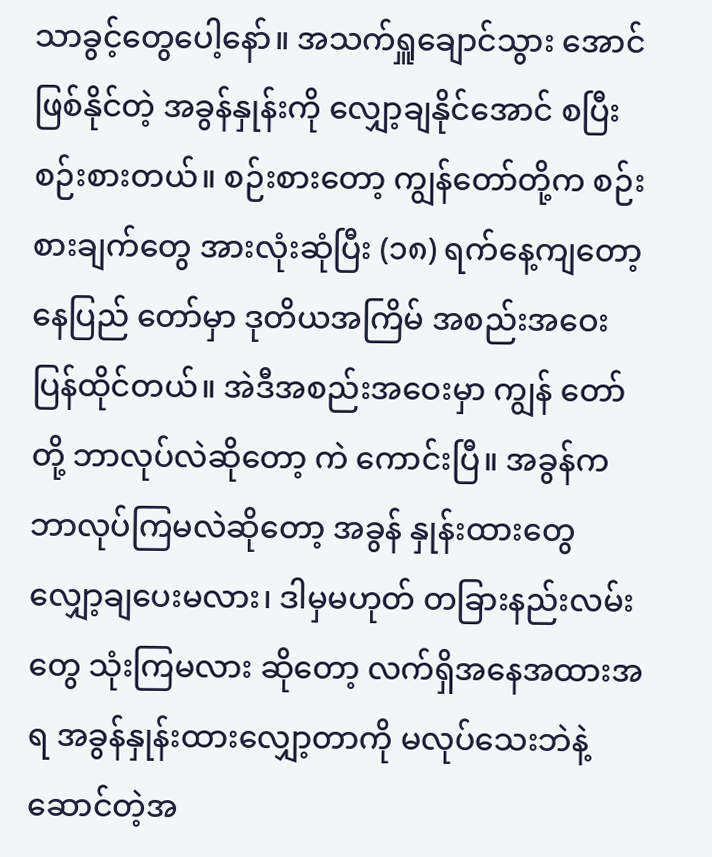သာခွင့်တွေပေါ့နော်။ အသက်ရှူချောင်သွား အောင် ဖြစ်နိုင်တဲ့ အခွန်နှုန်းကို လျှော့ချနိုင်အောင် စပြီးစဉ်းစားတယ်။ စဉ်းစားတော့ ကျွန်တော်တို့က စဉ်းစားချက်တွေ အားလုံးဆုံပြီး (၁၈) ရက်နေ့ကျတော့ နေပြည် တော်မှာ ဒုတိယအကြိမ် အစည်းအဝေး ပြန်ထိုင်တယ်။ အဲဒီအစည်းအဝေးမှာ ကျွန် တော်တို့ ဘာလုပ်လဲဆိုတော့ ကဲ ကောင်းပြီ။ အခွန်က ဘာလုပ်ကြမလဲဆိုတော့ အခွန် နှုန်းထားတွေ လျှော့ချပေးမလား၊ ဒါမှမဟုတ် တခြားနည်းလမ်းတွေ သုံးကြမလား ဆိုတော့ လက်ရှိအနေအထားအရ အခွန်နှုန်းထားလျှော့တာကို မလုပ်သေးဘဲနဲ့ ဆောင်တဲ့အ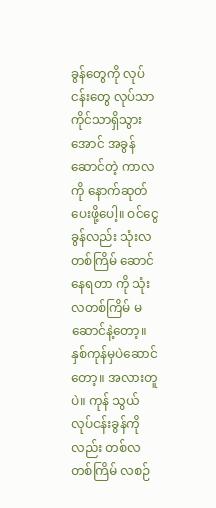ခွန်တွေကို လုပ်ငန်းတွေ လုပ်သာကိုင်သာရှိသွားအောင် အခွန်ဆောင်တဲ့ ကာလကို နောက်ဆုတ်ပေးဖို့ပေါ့။ ဝင်ငွေခွန်လည်း သုံးလတစ်ကြိမ် ဆောင်နေရတာ ကို သုံးလတစ်ကြိမ် မဆောင်နဲ့တော့။ နှစ်ကုန်မှပဲဆောင်တော့။ အလားတူပဲ။ ကုန် သွယ်လုပ်ငန်းခွန်ကိုလည်း တစ်လတစ်ကြိမ် လစဉ်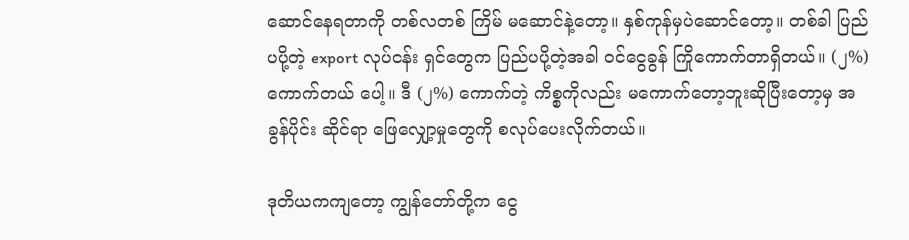ဆောင်နေရတာကို တစ်လတစ် ကြိမ် မဆောင်နဲ့တော့။ နှစ်ကုန်မှပဲဆောင်တော့။ တစ်ခါ ပြည်ပပို့တဲ့ export လုပ်ငန်း ရှင်တွေက ပြည်ပပို့တဲ့အခါ ဝင်ငွေခွန် ကြိုကောက်တာရှိတယ်။ (၂%) ကောက်တယ် ပေါ့။ ဒီ (၂%) ကောက်တဲ့ ကိစ္စကိုလည်း မကောက်တော့ဘူးဆိုပြီးတော့မှ အခွန်ပိုင်း ဆိုင်ရာ ဖြေလျှော့မှုတွေကို စလုပ်ပေးလိုက်တယ်။

ဒုတိယကကျတော့ ကျွန်တော်တို့က ငွေ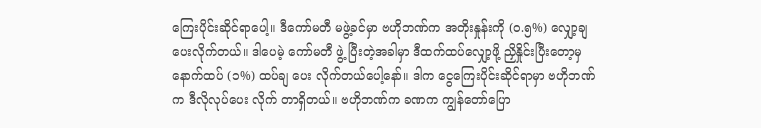ကြေးပိုင်းဆိုင်ရာပေါ့။ ဒီကော်မတီ မဖွဲ့ခင်မှာ ဗဟိုဘဏ်က အတိုးနှုန်းကို (၀.၅%) လျှော့ချပေးလိုက်တယ်။ ဒါပေမဲ့ ကော်မတီ ဖွဲ့ ပြီးတဲ့အခါမှာ ဒီထက်ထပ်လျှော့ဖို့ ညှိနှိုင်းပြီးတော့မှ နောက်ထပ် (၁%) ထပ်ချ ပေး လိုက်တယ်ပေါ့နော်။ ဒါက ငွေကြေးပိုင်းဆိုင်ရာမှာ ဗဟိုဘဏ်က ဒီလိုလုပ်ပေး လိုက် တာရှိတယ်။ ဗဟိုဘဏ်က ခဏက ကျွန်တော်ပြော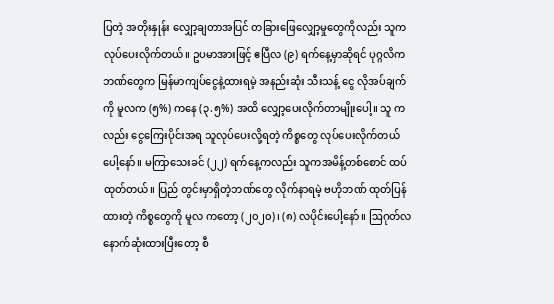ပြတဲ့ အတိုးနှုန်း လျှော့ချတာအပြင် တခြားဖြေလျှော့မှုတွေကိုလည်း သူကလုပ်ပေးလိုက်တယ်။ ဥပမာအားဖြင့် ဧပြီလ (၉) ရက်နေ့မှာဆိုရင် ပုဂ္ဂလိကဘဏ်တွေက မြန်မာကျပ်ငွေနဲ့ထားရမဲ့ အနည်းဆုံး သီးသန့် ငွေ လိုအပ်ချက်ကို မူလက (၅%) ကနေ (၃.၅%) အထိ လျှော့ပေးလိုက်တာမျိုးပေါ့။ သူ ကလည်း ငွေကြေးပိုင်းအရ သူလုပ်ပေးလို့ရတဲ့ ကိစ္စတွေ လုပ်ပေးလိုက်တယ်ပေါ့နော်။ မကြာသေးခင် (၂၂) ရက်နေ့ကလည်း သူကအမိန့်တစ်စောင် ထပ်ထုတ်တယ်။ ပြည် တွင်းမှာရှိတဲ့ဘဏ်တွေ လိုက်နာရမဲ့ ဗဟိုဘဏ် ထုတ်ပြန်ထားတဲ့ ကိစ္စတွေကို မူလ ကတော့ (၂၀၂၀)၊ (၈) လပိုင်းပေါ့နော်။ ဩဂုတ်လ နောက်ဆုံးထားပြီးတော့ စီ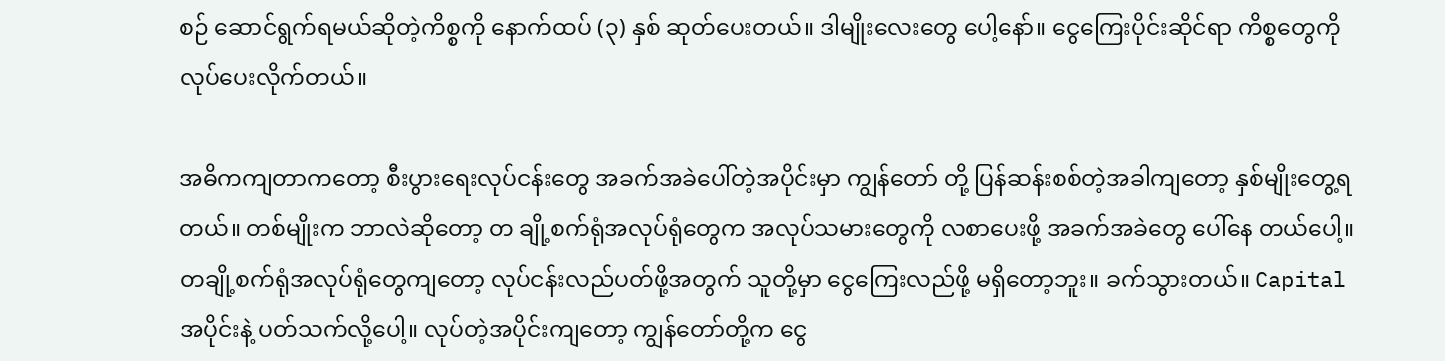စဉ် ဆောင်ရွက်ရမယ်ဆိုတဲ့ကိစ္စကို နောက်ထပ် (၃) နှစ် ဆုတ်ပေးတယ်။ ဒါမျိုးလေးတွေ ပေါ့နော်။ ငွေကြေးပိုင်းဆိုင်ရာ ကိစ္စတွေကို လုပ်ပေးလိုက်တယ်။

အဓိကကျတာကတော့ စီးပွားရေးလုပ်ငန်းတွေ အခက်အခဲပေါ်တဲ့အပိုင်းမှာ ကျွန်တော် တို့ ပြန်ဆန်းစစ်တဲ့အခါကျတော့ နှစ်မျိုးတွေ့ရတယ်။ တစ်မျိုးက ဘာလဲဆိုတော့ တ ချို့စက်ရုံအလုပ်ရုံတွေက အလုပ်သမားတွေကို လစာပေးဖို့ အခက်အခဲတွေ ပေါ်နေ တယ်ပေါ့။ တချို့စက်ရုံအလုပ်ရုံတွေကျတော့ လုပ်ငန်းလည်ပတ်ဖို့အတွက် သူတို့မှာ ငွေကြေးလည်ဖို့ မရှိတော့ဘူး။ ခက်သွားတယ်။ Capital အပိုင်းနဲ့ ပတ်သက်လို့ပေါ့။ လုပ်တဲ့အပိုင်းကျတော့ ကျွန်တော်တို့က ငွေ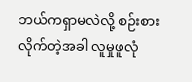ဘယ်ကရှာမလဲလို့ စဉ်းစားလိုက်တဲ့အခါ လူမှုဖူလုံ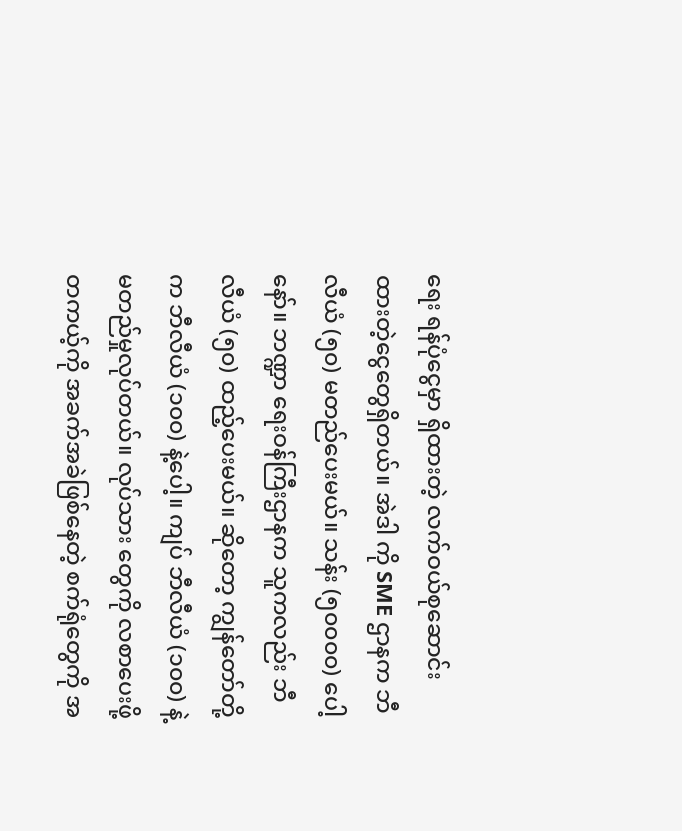ရေး ရန်ပုံငွေမှာ ရှိထားတဲ့ လက်ဝယ်စုဆောင်းထားတဲ့ငွေတွေရှိတယ်။ အဲဒါ ကို SME ဌာနက ဘီလီယံ (၅၀) မတည်ပေးမယ်။ သန်း (၅၀၀၀၀) ပေါ့နော်။ ဘဏ္ဍာ ရေးဝန်ကြီးဌာနက သူကလည်း ဘီလီယံ (၅၀) ထည့်ပေးမယ်။ ဆိုတော့ ကျွန်တော်တို့ က ဘီလီယံ (၁၀၀) နဲ့ပေါ့။ ကျပ် ဘီလီယံ (၁၀၀) နဲ့ မတည်မှုလုပ်တယ်။ လုပ်သား တွေကို လစာပေးဖို့ တကယ့်ကို အခက်အခဲဖြစ်နေတဲ့ စက်ရုံတွေကို အ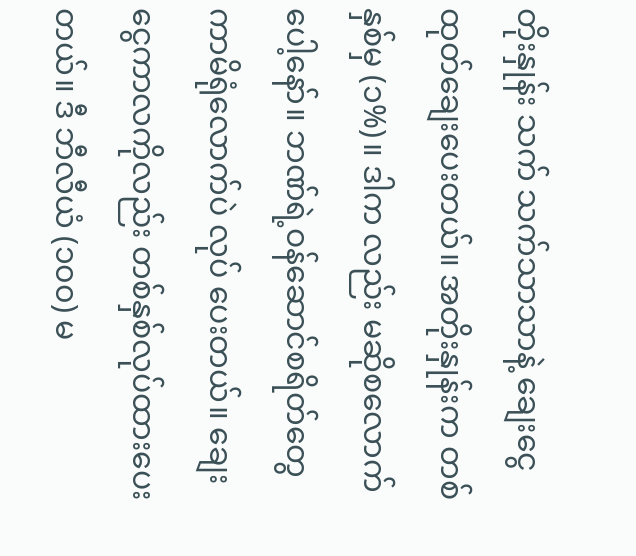တိုးနှုန်း သက် သက်သာသာနဲ့ ချေးငွေထုတ်ချေးပေးတယ်။ အတိုးနှုန်းက တစ်နှစ်မှ (၁%)။ ဒါက လည်း မဆိုစလောက်ပေါ့နော်။ ဘဏ်ရဲ့ဝန်ဆောင်စရိတ်တွေ ကာမိရုံလောက်ပဲ လုပ် ပေးတယ်။ ချေးငွေကာလကိုလည်း တစ်နှစ်လုပ်ထားပေးတယ်။ ဒီ ဘီလီယံ (၁၀၀) မ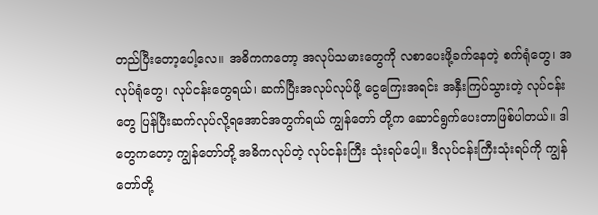တည်ပြီးတော့ပေါ့လေ။ အဓိကကတော့ အလုပ်သမားတွေကို လစာပေးဖို့ခက်နေတဲ့ စက်ရုံတွေ၊ အလုပ်ရုံတွေ၊ လုပ်ငန်းတွေရယ်၊ ဆက်ပြီးအလုပ်လုပ်ဖို့ ငွေကြေးအရင်း အနှီးကြပ်သွားတဲ့ လုပ်ငန်းတွေ ပြန်ပြီးဆက်လုပ်လို့ရအောင်အတွက်ရယ် ကျွန်တော် တို့က ဆောင်ရွက်ပေးတာဖြစ်ပါတယ်။ ဒါတွေကတော့ ကျွန်တော်တို့ အဓိကလုပ်တဲ့ လုပ်ငန်းကြီး သုံးရပ်ပေါ့။ ဒီလုပ်ငန်းကြီးသုံးရပ်ကို ကျွန်တော်တို့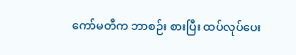ကော်မတီက ဘာစဉ်း စားပြီး ထပ်လုပ်ပေး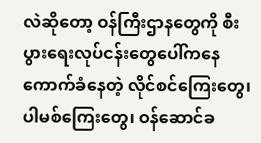လဲဆိုတော့ ဝန်ကြီးဌာနတွေကို စီးပွားရေးလုပ်ငန်းတွေပေါ်ကနေ ကောက်ခံနေတဲ့ လိုင်စင်ကြေးတွေ၊ ပါမစ်ကြေးတွေ၊ ဝန်ဆောင်ခ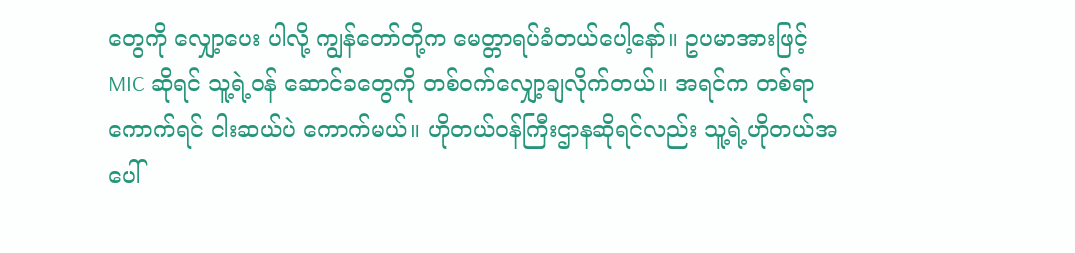တွေကို လျှော့ပေး ပါလို့ ကျွန်တော်တို့က မေတ္တာရပ်ခံတယ်ပေါ့နော်။ ဥပမာအားဖြင့် MIC ဆိုရင် သူ့ရဲ့ဝန် ဆောင်ခတွေကို တစ်ဝက်လျှော့ချလိုက်တယ်။ အရင်က တစ်ရာကောက်ရင် ငါးဆယ်ပဲ ကောက်မယ်။ ဟိုတယ်ဝန်ကြီးဌာနဆိုရင်လည်း သူ့ရဲ့ဟိုတယ်အပေါ်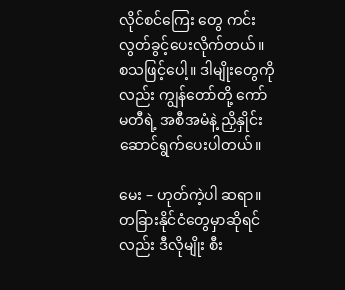လိုင်စင်ကြေး တွေ ကင်းလွတ်ခွင့်ပေးလိုက်တယ်။ စသဖြင့်ပေါ့။ ဒါမျိုးတွေကိုလည်း ကျွန်တော်တို့ ကော်မတီရဲ့ အစီအမံနဲ့ ညှိနှိုင်းဆောင်ရွက်ပေးပါတယ်။

မေး – ဟုတ်ကဲ့ပါ ဆရာ။ တခြားနိုင်ငံတွေမှာဆိုရင်လည်း ဒီလိုမျိုး စီး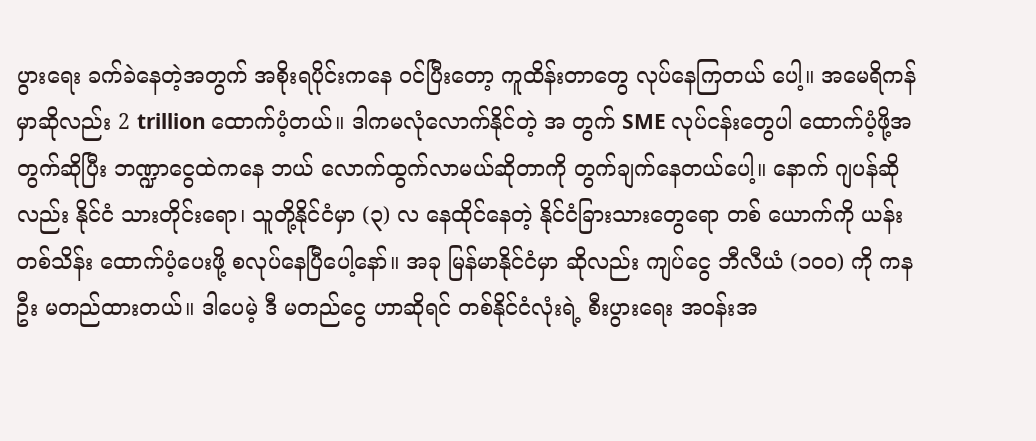ပွားရေး ခက်ခဲနေတဲ့အတွက် အစိုးရပိုင်းကနေ ဝင်ပြီးတော့ ကူထိန်းတာတွေ လုပ်နေကြတယ် ပေါ့။ အမေရိကန်မှာဆိုလည်း 2 trillion ထောက်ပံ့တယ်။ ဒါကမလုံလောက်နိုင်တဲ့ အ တွက် SME လုပ်ငန်းတွေပါ ထောက်ပံ့ဖို့အတွက်ဆိုပြီး ဘဏ္ဍာငွေထဲကနေ ဘယ် လောက်ထွက်လာမယ်ဆိုတာကို တွက်ချက်နေတယ်ပေါ့။ နောက် ဂျပန်ဆိုလည်း နိုင်ငံ သားတိုင်းရော၊ သူတို့နိုင်ငံမှာ (၃) လ နေထိုင်နေတဲ့ နိုင်ငံခြားသားတွေရော တစ် ယောက်ကို ယန်း တစ်သိန်း ထောက်ပံ့ပေးဖို့ စလုပ်နေပြီပေါ့နော်။ အခု မြန်မာနိုင်ငံမှာ ဆိုလည်း ကျပ်ငွေ ဘီလီယံ (၁၀၀) ကို ကနဦး မတည်ထားတယ်။ ဒါပေမဲ့ ဒီ မတည်ငွေ ဟာဆိုရင် တစ်နိုင်ငံလုံးရဲ့ စီးပွားရေး အဝန်းအ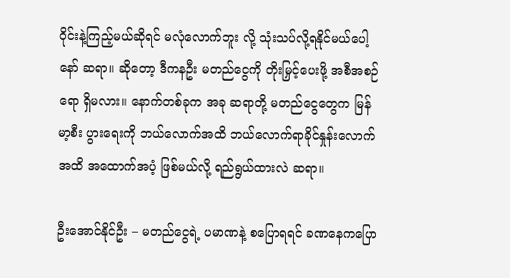ဝိုင်းနဲ့ကြည့်မယ်ဆိုရင် မလုံလောက်ဘူး လို့ သုံးသပ်လို့ရနိုင်မယ်ပေါ့နော် ဆရာ။ ဆိုတော့ ဒီကနဦး မတည်ငွေကို တိုးမြှင့်ပေးဖို့ အစီအစဉ်ရော ရှိမလား။ နောက်တစ်ခုက အခု ဆရာတို့ မတည်ငွေတွေက မြန်မာ့စီး ပွားရေးကို ဘယ်လောက်အထိ ဘယ်လောက်ရာခိုင်နှုန်းလောက်အထိ အထောက်အပံ့ ဖြစ်မယ်လို့ ရည်ရွယ်ထားလဲ ဆရာ။

ဦးအောင်နိုင်ဦး – မတည်ငွေရဲ့ ပမာဏနဲ့ စပြောရရင် ခဏနေကပြော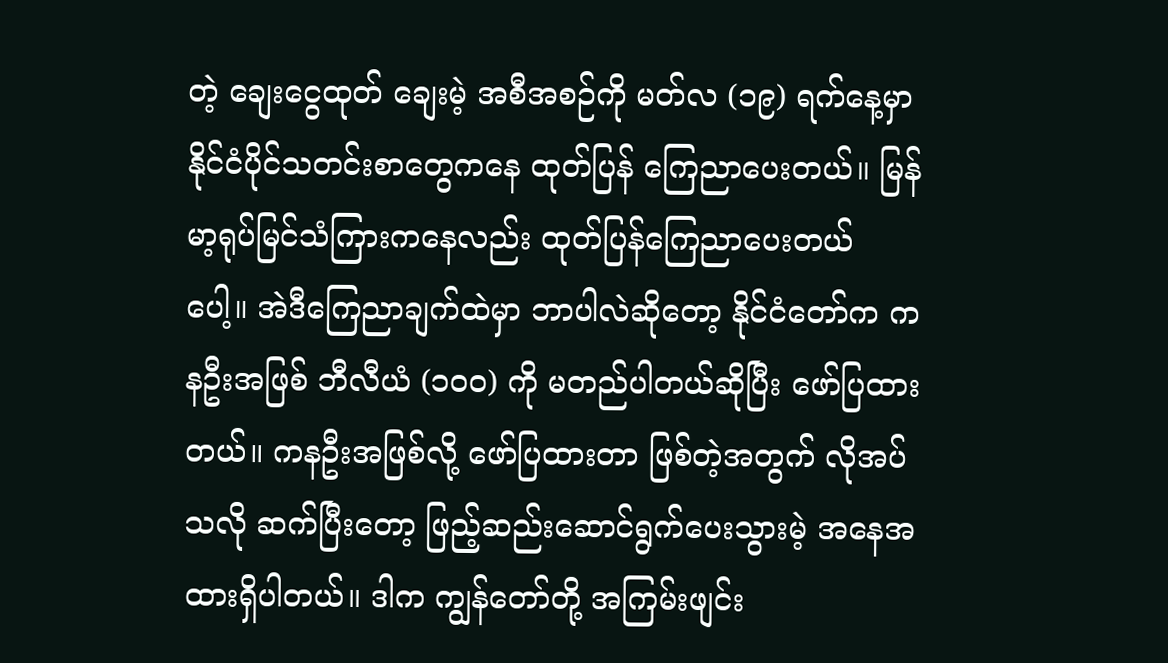တဲ့ ချေးငွေထုတ် ချေးမဲ့ အစီအစဉ်ကို မတ်လ (၁၉) ရက်နေ့မှာ နိုင်ငံပိုင်သတင်းစာတွေကနေ ထုတ်ပြန် ကြေညာပေးတယ်။ မြန်မာ့ရုပ်မြင်သံကြားကနေလည်း ထုတ်ပြန်ကြေညာပေးတယ် ပေါ့။ အဲဒီကြေညာချက်ထဲမှာ ဘာပါလဲဆိုတော့ နိုင်ငံတော်က ကနဦးအဖြစ် ဘီလီယံ (၁၀၀) ကို မတည်ပါတယ်ဆိုပြီး ဖော်ပြထားတယ်။ ကနဦးအဖြစ်လို့ ဖော်ပြထားတာ ဖြစ်တဲ့အတွက် လိုအပ်သလို ဆက်ပြီးတော့ ဖြည့်ဆည်းဆောင်ရွက်ပေးသွားမဲ့ အနေအ ထားရှိပါတယ်။ ဒါက ကျွန်တော်တို့ အကြမ်းဖျင်း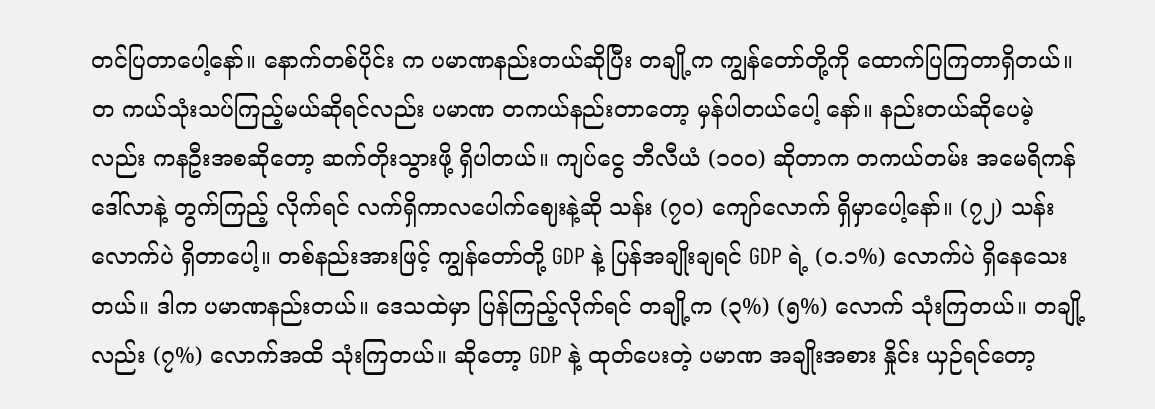တင်ပြတာပေါ့နော်။ နောက်တစ်ပိုင်း က ပမာဏနည်းတယ်ဆိုပြီး တချို့က ကျွန်တော်တို့ကို ထောက်ပြကြတာရှိတယ်။ တ ကယ်သုံးသပ်ကြည့်မယ်ဆိုရင်လည်း ပမာဏ တကယ်နည်းတာတော့ မှန်ပါတယ်ပေါ့ နော်။ နည်းတယ်ဆိုပေမဲ့လည်း ကနဦးအစဆိုတော့ ဆက်တိုးသွားဖို့ ရှိပါတယ်။ ကျပ်ငွေ ဘီလီယံ (၁၀၀) ဆိုတာက တကယ်တမ်း အမေရိကန်ဒေါ်လာနဲ့ တွက်ကြည့် လိုက်ရင် လက်ရှိကာလပေါက်ဈေးနဲ့ဆို သန်း (၇၀) ကျော်လောက် ရှိမှာပေါ့နော်။ (၇၂) သန်းလောက်ပဲ ရှိတာပေါ့။ တစ်နည်းအားဖြင့် ကျွန်တော်တို့ GDP နဲ့ ပြန်အချိုးချရင် GDP ရဲ့ (၀.၁%) လောက်ပဲ ရှိနေသေးတယ်။ ဒါက ပမာဏနည်းတယ်။ ဒေသထဲမှာ ပြန်ကြည့်လိုက်ရင် တချို့က (၃%) (၅%) လောက် သုံးကြတယ်။ တချို့လည်း (၇%) လောက်အထိ သုံးကြတယ်။ ဆိုတော့ GDP နဲ့ ထုတ်ပေးတဲ့ ပမာဏ အချိုးအစား နှိုင်း ယှဉ်ရင်တော့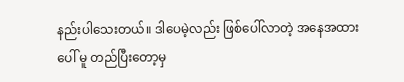နည်းပါသေးတယ်။ ဒါပေမဲ့လည်း ဖြစ်ပေါ်လာတဲ့ အနေအထားပေါ် မူ တည်ပြီးတော့မှ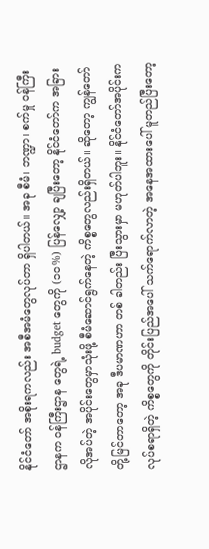နိုင်ငံတော် အစိုးရကလည်း အစီအမံတွေလုပ်တာ ရှိပါတယ်။ အခု စီမံ၊ ဘဏ္ဍာ၊ စက်မှု ဝန်ကြီးဌာနက ဝန်ကြီးဌာန တွေရဲ့ budget တွေကို (၁၀%) ပြန်လျှော့ ချပြီးတော့ နိုင်ငံတော်က အခြားလိုအပ်တဲ့ အပိုင်းတွေမှာသုံးဖို့ စီမံဆောင်ရွက်နေတဲ့ ကိစ္စတွေလည်းရှိတယ်။ ဆိုတော့ ကျွန်တော်တို့မြင်တာတော့ အခု ဒီပမာဏဟာ တစ် ခါတည်း ပြီးသွားမှာ မဟုတ်ပါဘူး။ နိုင်ငံတော်အပိုင်းက လုပ်စရာရှိတဲ့ ကိစ္စတွေကို တိုင်းပြည်အပေါ် သက်ရောက်လာတဲ့ အနေအထားပေါ် မူတည်ပြီးတော့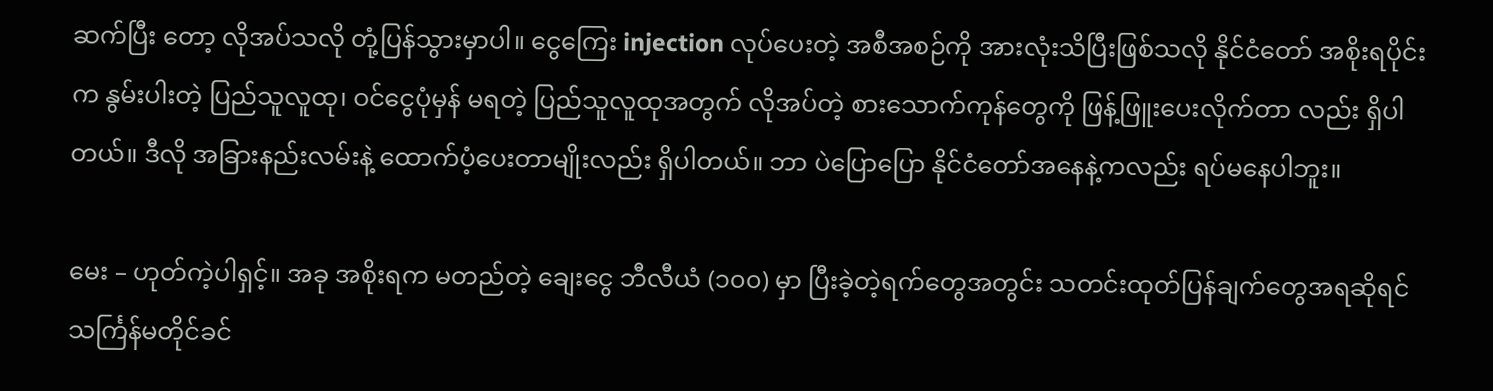ဆက်ပြီး တော့ လိုအပ်သလို တုံ့ပြန်သွားမှာပါ။ ငွေကြေး injection လုပ်ပေးတဲ့ အစီအစဉ်ကို အားလုံးသိပြီးဖြစ်သလို နိုင်ငံတော် အစိုးရပိုင်းက နွမ်းပါးတဲ့ ပြည်သူလူထု၊ ဝင်ငွေပုံမှန် မရတဲ့ ပြည်သူလူထုအတွက် လိုအပ်တဲ့ စားသောက်ကုန်တွေကို ဖြန့်ဖြူးပေးလိုက်တာ လည်း ရှိပါတယ်။ ဒီလို အခြားနည်းလမ်းနဲ့ ထောက်ပံ့ပေးတာမျိုးလည်း ရှိပါတယ်။ ဘာ ပဲပြောပြော နိုင်ငံတော်အနေနဲ့ကလည်း ရပ်မနေပါဘူး။

မေး – ဟုတ်ကဲ့ပါရှင့်။ အခု အစိုးရက မတည်တဲ့ ချေးငွေ ဘီလီယံ (၁၀၀) မှာ ပြီးခဲ့တဲ့ရက်တွေအတွင်း သတင်းထုတ်ပြန်ချက်တွေအရဆိုရင် သင်္ကြန်မတိုင်ခင်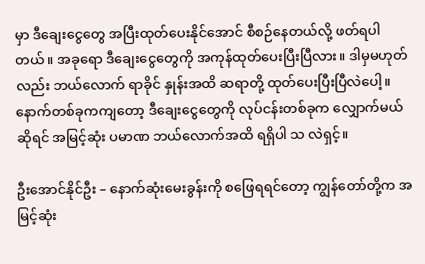မှာ ဒီချေးငွေတွေ အပြီးထုတ်ပေးနိုင်အောင် စီစဉ်နေတယ်လို့ ဖတ်ရပါတယ်။ အခုရော ဒီချေးငွေတွေကို အကုန်ထုတ်ပေးပြီးပြီလား။ ဒါမှမဟုတ်လည်း ဘယ်လောက် ရာခိုင် နှုန်းအထိ ဆရာတို့ ထုတ်ပေးပြီးပြီလဲပေါ့။ နောက်တစ်ခုကကျတော့ ဒီချေးငွေတွေကို လုပ်ငန်းတစ်ခုက လျှောက်မယ်ဆိုရင် အမြင့်ဆုံး ပမာဏ ဘယ်လောက်အထိ ရရှိပါ သ လဲရှင့်။

ဦးအောင်နိုင်ဦး – နောက်ဆုံးမေးခွန်းကို စဖြေရရင်တော့ ကျွန်တော်တို့က အမြင့်ဆုံး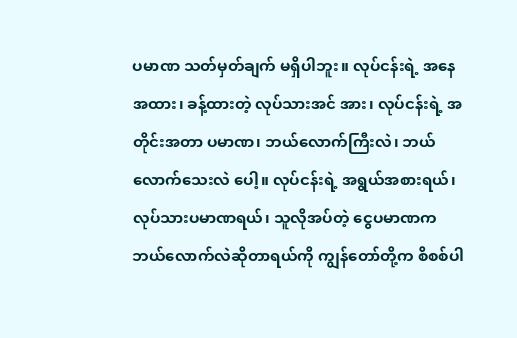ပမာဏ သတ်မှတ်ချက် မရှိပါဘူး။ လုပ်ငန်းရဲ့ အနေအထား၊ ခန့်ထားတဲ့ လုပ်သားအင် အား၊ လုပ်ငန်းရဲ့ အတိုင်းအတာ ပမာဏ၊ ဘယ်လောက်ကြီးလဲ၊ ဘယ်လောက်သေးလဲ ပေါ့။ လုပ်ငန်းရဲ့ အရွယ်အစားရယ်၊ လုပ်သားပမာဏရယ်၊ သူလိုအပ်တဲ့ ငွေပမာဏက ဘယ်လောက်လဲဆိုတာရယ်ကို ကျွန်တော်တို့က စိစစ်ပါ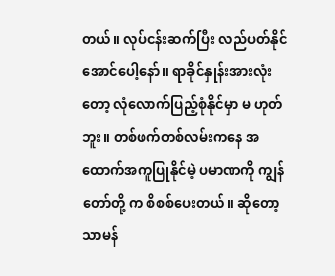တယ်။ လုပ်ငန်းဆက်ပြီး လည်ပတ်နိုင်အောင်ပေါ့နော်။ ရာခိုင်နှုန်းအားလုံးတော့ လုံလောက်ပြည့်စုံနိုင်မှာ မ ဟုတ်ဘူး။ တစ်ဖက်တစ်လမ်းကနေ အထောက်အကူပြုနိုင်မဲ့ ပမာဏကို ကျွန်တော်တို့ က စိစစ်ပေးတယ်။ ဆိုတော့ သာမန်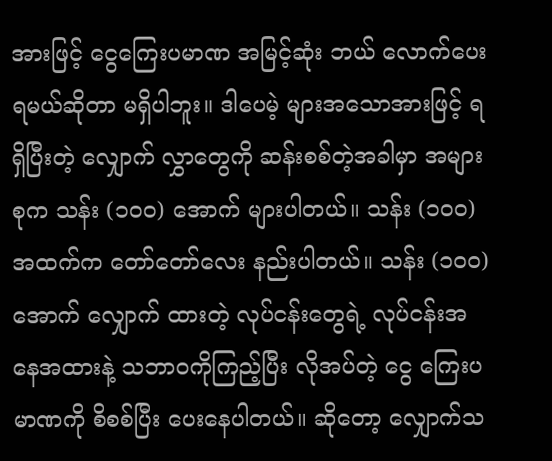အားဖြင့် ငွေကြေးပမာဏ အမြင့်ဆုံး ဘယ် လောက်ပေးရမယ်ဆိုတာ မရှိပါဘူး။ ဒါပေမဲ့ များအသောအားဖြင့် ရရှိပြီးတဲ့ လျှောက် လွှာတွေကို ဆန်းစစ်တဲ့အခါမှာ အများစုက သန်း (၁၀၀) အောက် များပါတယ်။ သန်း (၁၀၀) အထက်က တော်တော်လေး နည်းပါတယ်။ သန်း (၁၀၀) အောက် လျှောက် ထားတဲ့ လုပ်ငန်းတွေရဲ့ လုပ်ငန်းအနေအထားနဲ့ သဘာဝကိုကြည့်ပြီး လိုအပ်တဲ့ ငွေ ကြေးပမာဏကို စိစစ်ပြီး ပေးနေပါတယ်။ ဆိုတော့ လျှောက်သ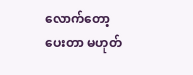လောက်တော့ ပေးတာ မဟုတ်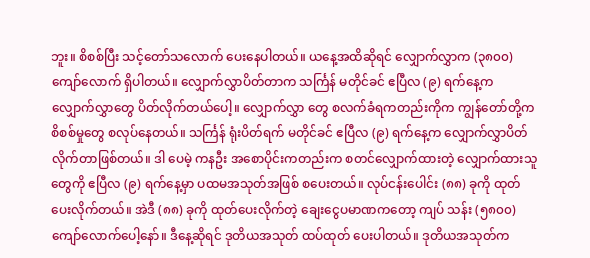ဘူး။ စိစစ်ပြီး သင့်တော်သလောက် ပေးနေပါတယ်။ ယနေ့အထိဆိုရင် လျှောက်လွှာက (၃၈၀၀) ကျော်လောက် ရှိပါတယ်။ လျှောက်လွှာပိတ်တာက သင်္ကြန် မတိုင်ခင် ဧပြီလ (၉) ရက်နေ့က လျှောက်လွှာတွေ ပိတ်လိုက်တယ်ပေါ့။ လျှောက်လွှာ တွေ စလက်ခံရကတည်းကိုက ကျွန်တော်တို့က စိစစ်မှုတွေ စလုပ်နေတယ်။ သင်္ကြန် ရုံးပိတ်ရက် မတိုင်ခင် ဧပြီလ (၉) ရက်နေ့က လျှောက်လွှာပိတ်လိုက်တာဖြစ်တယ်။ ဒါ ပေမဲ့ ကနဦး အစောပိုင်းကတည်းက စတင်လျှောက်ထားတဲ့ လျှောက်ထားသူတွေကို ဧပြီလ (၉) ရက်နေ့မှာ ပထမအသုတ်အဖြစ် စပေးတယ်။ လုပ်ငန်းပေါင်း (၈၈) ခုကို ထုတ်ပေးလိုက်တယ်။ အဲဒီ (၈၈) ခုကို ထုတ်ပေးလိုက်တဲ့ ချေးငွေပမာဏကတော့ ကျပ် သန်း (၅၈၀၀) ကျော်လောက်ပေါ့နော်။ ဒီနေ့ဆိုရင် ဒုတိယအသုတ် ထပ်ထုတ် ပေးပါတယ်။ ဒုတိယအသုတ်က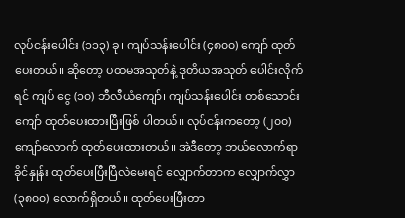လုပ်ငန်းပေါင်း (၁၁၃) ခု၊ ကျပ်သန်းပေါင်း (၄၈၀၀) ကျော် ထုတ်ပေးတယ်။ ဆိုတော့ ပထမအသုတ်နဲ့ ဒုတိယအသုတ် ပေါင်းလိုက်ရင် ကျပ် ငွေ (၁၀) ဘီလီယံကျော်၊ ကျပ်သန်းပေါင်း တစ်သောင်းကျော် ထုတ်ပေးထားပြီးဖြစ် ပါတယ်။ လုပ်ငန်းကတော့ (၂၀၀) ကျော်လောက် ထုတ်ပေးထားတယ်။ အဲဒီတော့ ဘယ်လောက်ရာခိုင်နှုန်း ထုတ်ပေးပြီးပြီလဲမေးရင် လျှောက်တာက လျှောက်လွှာ (၃၈၀၀) လောက်ရှိတယ်။ ထုတ်ပေးပြီးတာ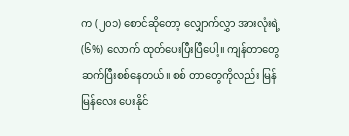က (၂၀၁) စောင်ဆိုတော့ လျှောက်လွှာ အားလုံးရဲ့ (၆%) လောက် ထုတ်ပေးပြီးပြီပေါ့။ ကျန်တာတွေ ဆက်ပြီးစစ်နေတယ်။ စစ် တာတွေကိုလည်း မြန်မြန်လေး ပေးနိုင်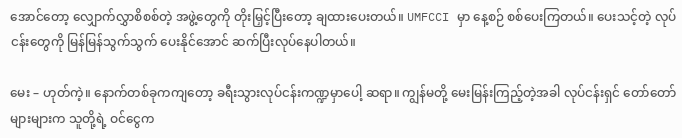အောင်တော့ လျှောက်လွှာစိစစ်တဲ့ အဖွဲ့တွေကို တိုးမြှင့်ပြီးတော့ ချထားပေးတယ်။ UMFCCI မှာ နေ့စဉ် စစ်ပေးကြတယ်။ ပေးသင့်တဲ့ လုပ်ငန်းတွေကို မြန်မြန်သွက်သွက် ပေးနိုင်အောင် ဆက်ပြီးလုပ်နေပါတယ်။

မေး – ဟုတ်ကဲ့။ နောက်တစ်ခုကကျတော့ ခရီးသွားလုပ်ငန်းကဏ္ဍမှာပေါ့ ဆရာ။ ကျွန်မတို့ မေးမြန်းကြည့်တဲ့အခါ လုပ်ငန်းရှင် တော်တော်များများက သူတို့ရဲ့ ဝင်ငွေက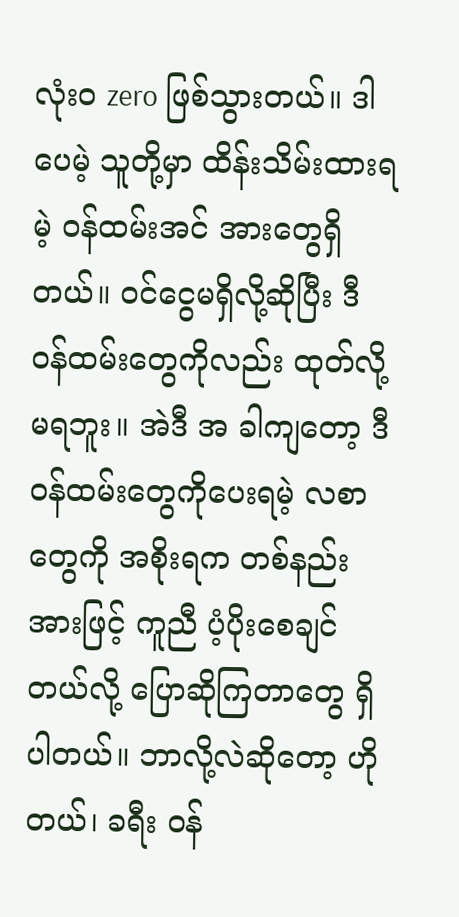လုံးဝ zero ဖြစ်သွားတယ်။ ဒါပေမဲ့ သူတို့မှာ ထိန်းသိမ်းထားရမဲ့ ဝန်ထမ်းအင် အားတွေရှိတယ်။ ဝင်ငွေမရှိလို့ဆိုပြီး ဒီဝန်ထမ်းတွေကိုလည်း ထုတ်လို့မရဘူး။ အဲဒီ အ ခါကျတော့ ဒီဝန်ထမ်းတွေကိုပေးရမဲ့ လစာတွေကို အစိုးရက တစ်နည်းအားဖြင့် ကူညီ ပံ့ပိုးစေချင်တယ်လို့ ပြောဆိုကြတာတွေ ရှိပါတယ်။ ဘာလို့လဲဆိုတော့ ဟိုတယ်၊ ခရီး ဝန်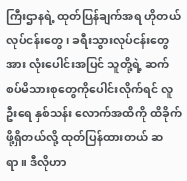ကြီးဌာနရဲ့ ထုတ်ပြန်ချက်အရ ဟိုတယ်လုပ်ငန်းတွေ၊ ခရီးသွားလုပ်ငန်းတွေ အား လုံးပေါင်းအပြင် သူတို့ရဲ့ ဆက်စပ်မိသားစုတွေကိုပေါင်းလိုက်ရင် လူဦးရေ နှစ်သန်း လောက်အထိကို ထိခိုက်ဖို့ရှိတယ်လို့ ထုတ်ပြန်ထားတယ် ဆရာ။ ဒီလိုဟာ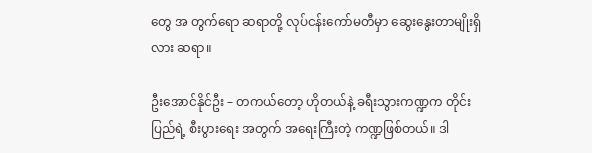တွေ အ တွက်ရော ဆရာတို့ လုပ်ငန်းကော်မတီမှာ ဆွေးနွေးတာမျိုးရှိလား ဆရာ။

ဦးအောင်နိုင်ဦး – တကယ်တော့ ဟိုတယ်နဲ့ ခရီးသွားကဏ္ဍက တိုင်းပြည်ရဲ့ စီးပွားရေး အတွက် အရေးကြီးတဲ့ ကဏ္ဍဖြစ်တယ်။ ဒါ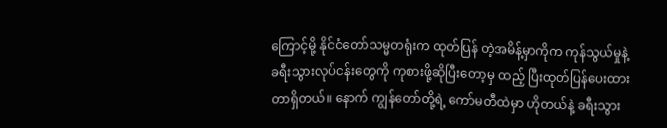ကြောင့်မို့ နိုင်ငံတော်သမ္မတရုံးက ထုတ်ပြန် တဲ့အမိန့်မှာကိုက ကုန်သွယ်မှုနဲ့ ခရီးသွားလုပ်ငန်းတွေကို ကုစားဖို့ဆိုပြီးတော့မှ ထည့် ပြီးထုတ်ပြန်ပေးထားတာရှိတယ်။ နောက် ကျွန်တော်တို့ရဲ့ ကော်မတီထဲမှာ ဟိုတယ်နဲ့ ခရီးသွား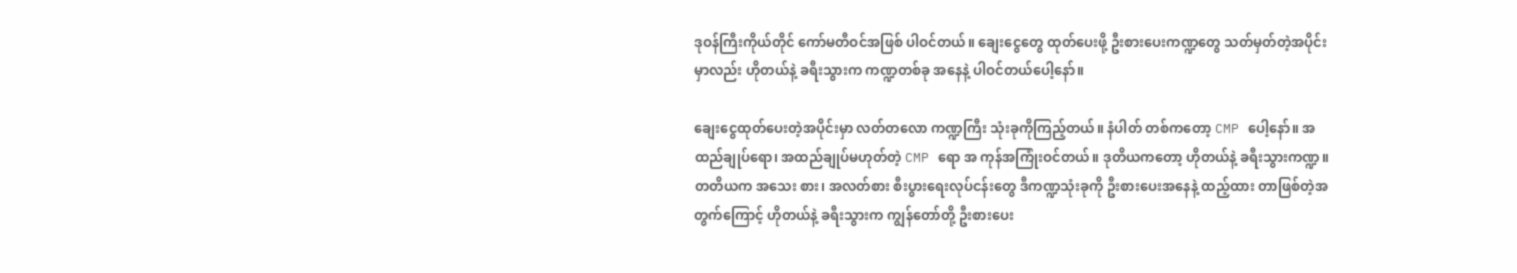ဒုဝန်ကြီးကိုယ်တိုင် ကော်မတီဝင်အဖြစ် ပါဝင်တယ်။ ချေးငွေတွေ ထုတ်ပေးဖို့ ဦးစားပေးကဏ္ဍတွေ သတ်မှတ်တဲ့အပိုင်းမှာလည်း ဟိုတယ်နဲ့ ခရီးသွားက ကဏ္ဍတစ်ခု အနေနဲ့ ပါဝင်တယ်ပေါ့နော်။

ချေးငွေထုတ်ပေးတဲ့အပိုင်းမှာ လတ်တလော ကဏ္ဍကြီး သုံးခုကိုကြည့်တယ်။ နံပါတ် တစ်ကတော့ CMP ပေါ့နော်။ အထည်ချုပ်ရော၊ အထည်ချုပ်မဟုတ်တဲ့ CMP ရော အ ကုန်အကြုံးဝင်တယ်။ ဒုတိယကတော့ ဟိုတယ်နဲ့ ခရီးသွားကဏ္ဍ။ တတိယက အသေး စား၊ အလတ်စား စီးပွားရေးလုပ်ငန်းတွေ ဒီကဏ္ဍသုံးခုကို ဦးစားပေးအနေနဲ့ ထည့်ထား တာဖြစ်တဲ့အတွက်ကြောင့် ဟိုတယ်နဲ့ ခရီးသွားက ကျွန်တော်တို့ ဦးစားပေး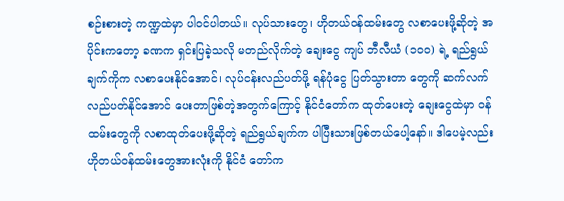စဉ်းစားတဲ့ ကဏ္ဍထဲမှာ ပါဝင်ပါတယ်။ လုပ်သားတွေ၊ ဟိုတယ်ဝန်ထမ်းတွေ လစာပေးဖို့ဆိုတဲ့ အ ပိုင်းကတော့ ခဏက ရှင်းပြခဲ့သလို မတည်လိုက်တဲ့ ချေးငွေ ကျပ် ဘီလီယံ (၁၀၀) ရဲ့ ရည်ရွယ်ချက်ကိုက လစာပေးနိုင်အောင်၊ လုပ်ငန်းလည်ပတ်ဖို့ ရန်ပုံငွေ ပြတ်သွားတာ တွေကို ဆက်လက်လည်ပတ်နိုင်အောင် ပေးတာဖြစ်တဲ့အတွက်ကြောင့် နိုင်ငံတော်က ထုတ်ပေးတဲ့ ချေးငွေထဲမှာ ဝန်ထမ်းတွေကို လစာထုတ်ပေးဖို့ဆိုတဲ့ ရည်ရွယ်ချက်က ပါပြီးသားဖြစ်တယ်ပေါ့နော်။ ဒါပေမဲ့လည်း ဟိုတယ်ဝန်ထမ်းတွေအားလုံးကို နိုင်ငံ တော်က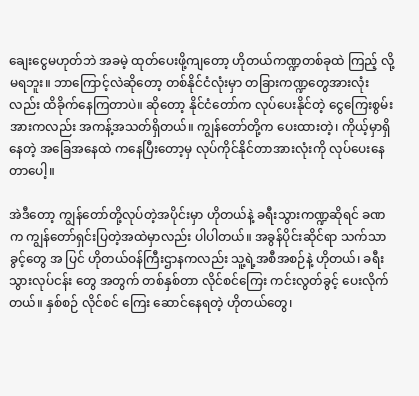ချေးငွေမဟုတ်ဘဲ အခမဲ့ ထုတ်ပေးဖို့ကျတော့ ဟိုတယ်ကဏ္ဍတစ်ခုထဲ ကြည့် လို့မရဘူး။ ဘာကြောင့်လဲဆိုတော့ တစ်နိုင်ငံလုံးမှာ တခြားကဏ္ဍတွေအားလုံးလည်း ထိခိုက်နေကြတာပဲ။ ဆိုတော့ နိုင်ငံတော်က လုပ်ပေးနိုင်တဲ့ ငွေကြေးစွမ်းအားကလည်း အကန့်အသတ်ရှိတယ်။ ကျွန်တော်တို့က ပေးထားတဲ့၊ ကိုယ့်မှာရှိနေတဲ့ အခြေအနေထဲ ကနေပြီးတော့မှ လုပ်ကိုင်နိုင်တာအားလုံးကို လုပ်ပေးနေတာပေါ့။

အဲဒီတော့ ကျွန်တော်တို့လုပ်တဲ့အပိုင်းမှာ ဟိုတယ်နဲ့ ခရီးသွားကဏ္ဍဆိုရင် ခဏက ကျွန်တော်ရှင်းပြတဲ့အထဲမှာလည်း ပါပါတယ်။ အခွန်ပိုင်းဆိုင်ရာ သက်သာခွင့်တွေ အ ပြင် ဟိုတယ်ဝန်ကြီးဌာနကလည်း သူ့ရဲ့အစီအစဉ်နဲ့ ဟိုတယ်၊ ခရီးသွားလုပ်ငန်း တွေ အတွက် တစ်နှစ်တာ လိုင်စင်ကြေး ကင်းလွတ်ခွင့် ပေးလိုက်တယ်။ နှစ်စဉ် လိုင်စင် ကြေး ဆောင်နေရတဲ့ ဟိုတယ်တွေ၊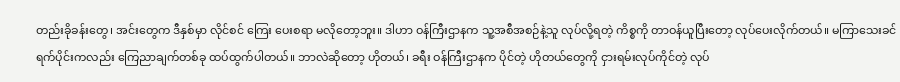တည်းခိုခန်းတွေ၊ အင်းတွေက ဒီနှစ်မှာ လိုင်စင် ကြေး ပေးစရာ မလိုတော့ဘူး။ ဒါဟာ ဝန်ကြီးဌာနက သူ့အစီအစဉ်နဲ့သူ လုပ်လို့ရတဲ့ ကိစ္စကို တာဝန်ယူပြီးတော့ လုပ်ပေးလိုက်တယ်။ မကြာသေးခင် ရက်ပိုင်းကလည်း ကြေညာချက်တစ်ခု ထပ်ထွက်ပါတယ်။ ဘာလဲဆိုတော့ ဟိုတယ်၊ ခရီး ဝန်ကြီးဌာနက ပိုင်တဲ့ ဟိုတယ်တွေကို ငှားရမ်းလုပ်ကိုင်တဲ့ လုပ်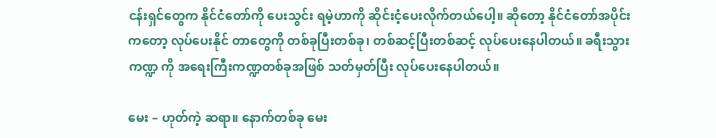ငန်းရှင်တွေက နိုင်ငံတော်ကို ပေးသွင်း ရမဲ့ဟာကို ဆိုင်းငံ့ပေးလိုက်တယ်ပေါ့။ ဆိုတော့ နိုင်ငံတော်အပိုင်းကတော့ လုပ်ပေးနိုင် တာတွေကို တစ်ခုပြီးတစ်ခု၊ တစ်ဆင့်ပြီးတစ်ဆင့် လုပ်ပေးနေပါတယ်။ ခရီးသွားကဏ္ဍ ကို အရေးကြီးကဏ္ဍတစ်ခုအဖြစ် သတ်မှတ်ပြီး လုပ်ပေးနေပါတယ်။

မေး – ဟုတ်ကဲ့ ဆရာ။ နောက်တစ်ခု မေး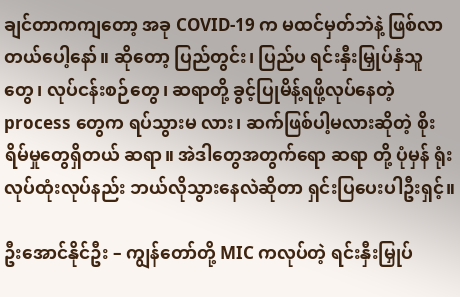ချင်တာကကျတော့ အခု COVID-19 က မထင်မှတ်ဘဲနဲ့ ဖြစ်လာတယ်ပေါ့နော်။ ဆိုတော့ ပြည်တွင်း၊ ပြည်ပ ရင်းနှီးမြှုပ်နှံသူ တွေ၊ လုပ်ငန်းစဉ်တွေ၊ ဆရာတို့ ခွင့်ပြုမိန့်ရဖို့လုပ်နေတဲ့ process တွေက ရပ်သွားမ လား၊ ဆက်ဖြစ်ပါ့မလားဆိုတဲ့ စိုးရိမ်မှုတွေရှိတယ် ဆရာ။ အဲဒါတွေအတွက်ရော ဆရာ တို့ ပုံမှန် ရုံးလုပ်ထုံးလုပ်နည်း ဘယ်လိုသွားနေလဲဆိုတာ ရှင်းပြပေးပါဦးရှင့်။

ဦးအောင်နိုင်ဦး – ကျွန်တော်တို့ MIC ကလုပ်တဲ့ ရင်းနှီးမြှုပ်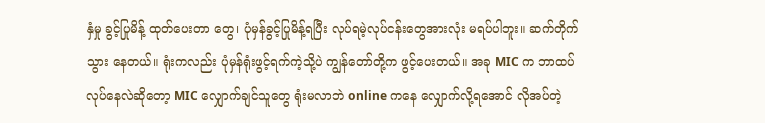နှံမှု ခွင့်ပြုမိန့် ထုတ်ပေးတာ တွေ၊ ပုံမှန်ခွင့်ပြုမိန့်ရပြီး လုပ်ရမဲ့လုပ်ငန်းတွေအားလုံး မရပ်ပါဘူး။ ဆက်တိုက်သွား နေတယ်။ ရုံးကလည်း ပုံမှန်ရုံးဖွင့်ရက်ကဲ့သို့ပဲ ကျွန်တော်တို့က ဖွင့်ပေးတယ်။ အခု MIC က ဘာထပ်လုပ်နေလဲဆိုတော့ MIC လျှောက်ချင်သူတွေ ရုံးမလာဘဲ online ကနေ လျှောက်လို့ရအောင် လိုအပ်တဲ့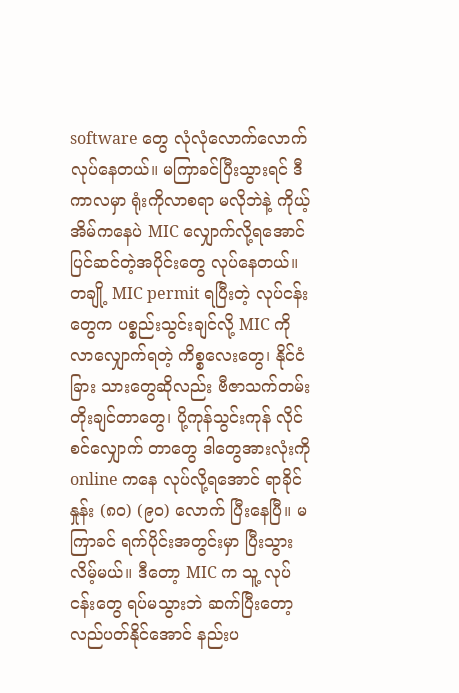software တွေ လုံလုံလောက်လောက် လုပ်နေတယ်။ မကြာခင်ပြီးသွားရင် ဒီကာလမှာ ရုံးကိုလာစရာ မလိုဘဲနဲ့ ကိုယ့်အိမ်ကနေပဲ MIC လျှောက်လို့ရအောင် ပြင်ဆင်တဲ့အပိုင်းတွေ လုပ်နေတယ်။ တချို့ MIC permit ရပြီးတဲ့ လုပ်ငန်းတွေက ပစ္စည်းသွင်းချင်လို့ MIC ကို လာလျှောက်ရတဲ့ ကိစ္စလေးတွေ၊ နိုင်ငံခြား သားတွေဆိုလည်း ဗီဇာသက်တမ်းတိုးချင်တာတွေ၊ ပို့ကုန်သွင်းကုန် လိုင်စင်လျှောက် တာတွေ ဒါတွေအားလုံးကို online ကနေ လုပ်လို့ရအောင် ရာခိုင်နှုန်း (၈၀) (၉၀) လောက် ပြီးနေပြီ။ မကြာခင် ရက်ပိုင်းအတွင်းမှာ ပြီးသွားလိမ့်မယ်။ ဒီတော့ MIC က သူ့ လုပ်ငန်းတွေ ရပ်မသွားဘဲ ဆက်ပြီးတော့ လည်ပတ်နိုင်အောင် နည်းပ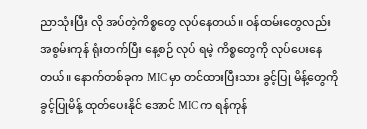ညာသုံးပြီး လို အပ်တဲ့ကိစ္စတွေ လုပ်နေတယ်။ ဝန်ထမ်းတွေလည်း အစွမ်းကုန် ရုံးတက်ပြီး နေ့စဉ် လုပ် ရမဲ့ ကိစ္စတွေကို လုပ်ပေးနေတယ်။ နောက်တစ်ခုက MIC မှာ တင်ထားပြီးသား ခွင့်ပြု မိန့်တွေကို ခွင့်ပြုမိန့် ထုတ်ပေးနိုင် အောင် MIC က ရန်ကုန်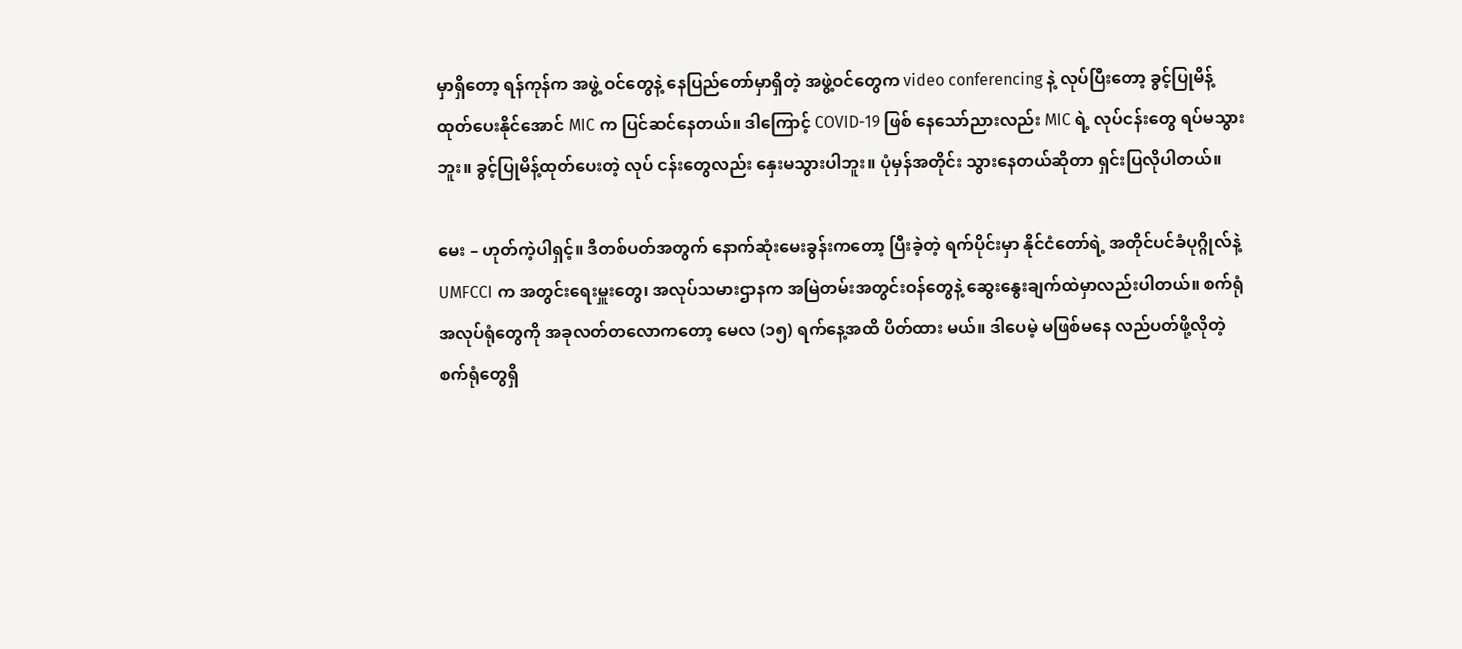မှာရှိတော့ ရန်ကုန်က အဖွဲ့ ဝင်တွေနဲ့ နေပြည်တော်မှာရှိတဲ့ အဖွဲ့ဝင်တွေက video conferencing နဲ့ လုပ်ပြီးတော့ ခွင့်ပြုမိန့် ထုတ်ပေးနိုင်အောင် MIC က ပြင်ဆင်နေတယ်။ ဒါကြောင့် COVID-19 ဖြစ် နေသော်ညားလည်း MIC ရဲ့ လုပ်ငန်းတွေ ရပ်မသွားဘူး။ ခွင့်ပြုမိန့်ထုတ်ပေးတဲ့ လုပ် ငန်းတွေလည်း နှေးမသွားပါဘူး။ ပုံမှန်အတိုင်း သွားနေတယ်ဆိုတာ ရှင်းပြလိုပါတယ်။

မေး – ဟုတ်ကဲ့ပါရှင့်။ ဒီတစ်ပတ်အတွက် နောက်ဆုံးမေးခွန်းကတော့ ပြီးခဲ့တဲ့ ရက်ပိုင်းမှာ နိုင်ငံတော်ရဲ့ အတိုင်ပင်ခံပုဂ္ဂိုလ်နဲ့ UMFCCI က အတွင်းရေးမှူးတွေ၊ အလုပ်သမားဌာနက အမြဲတမ်းအတွင်းဝန်တွေနဲ့ ဆွေးနွေးချက်ထဲမှာလည်းပါတယ်။ စက်ရုံအလုပ်ရုံတွေကို အခုလတ်တလောကတော့ မေလ (၁၅) ရက်နေ့အထိ ပိတ်ထား မယ်။ ဒါပေမဲ့ မဖြစ်မနေ လည်ပတ်ဖို့လိုတဲ့ စက်ရုံတွေရှိ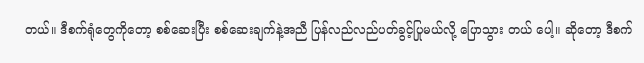တယ်။ ဒီစက်ရုံတွေကိုတော့ စစ်ဆေးပြီး စစ်ဆေးချက်နဲ့အညီ ပြန်လည်လည်ပတ်ခွင့်ပြုမယ်လို့ ပြောသွား တယ် ပေါ့။ ဆိုတော့ ဒီစက်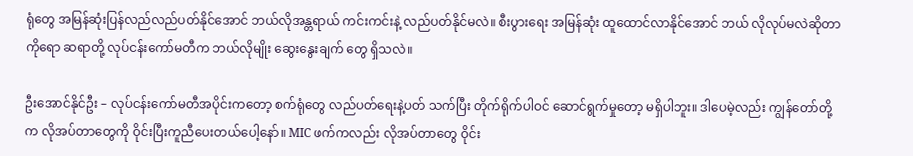ရုံတွေ အမြန်ဆုံးပြန်လည်လည်ပတ်နိုင်အောင် ဘယ်လိုအန္တရာယ် ကင်းကင်းနဲ့ လည်ပတ်နိုင်မလဲ။ စီးပွားရေး အမြန်ဆုံး ထူထောင်လာနိုင်အောင် ဘယ် လိုလုပ်မလဲဆိုတာကိုရော ဆရာတို့ လုပ်ငန်းကော်မတီက ဘယ်လိုမျိုး ဆွေးနွေးချက် တွေ ရှိသလဲ။

ဦးအောင်နိုင်ဦး – လုပ်ငန်းကော်မတီအပိုင်းကတော့ စက်ရုံတွေ လည်ပတ်ရေးနဲ့ပတ် သက်ပြီး တိုက်ရိုက်ပါဝင် ဆောင်ရွက်မှုတော့ မရှိပါဘူး။ ဒါပေမဲ့လည်း ကျွန်တော်တို့က လိုအပ်တာတွေကို ဝိုင်းပြီးကူညီပေးတယ်ပေါ့နော်။ MIC ဖက်ကလည်း လိုအပ်တာတွေ ဝိုင်း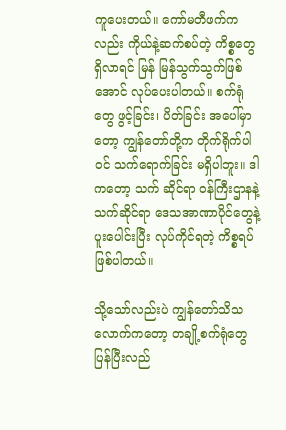ကူပေးတယ်။ ကော်မတီဖက်ကလည်း ကိုယ်နဲ့ဆက်စပ်တဲ့ ကိစ္စတွေ ရှိလာရင် မြန် မြန်သွက်သွက်ဖြစ်အောင် လုပ်ပေးပါတယ်။ စက်ရုံတွေ ဖွင့်ခြင်း၊ ပိတ်ခြင်း အပေါ်မှာ တော့ ကျွန်တော်တို့က တိုက်ရိုက်ပါဝင် သက်ရောက်ခြင်း မရှိပါဘူး။ ဒါကတော့ သက် ဆိုင်ရာ ဝန်ကြီးဌာနနဲ့ သက်ဆိုင်ရာ ဒေသအာဏာပိုင်တွေနဲ့ ပူးပေါင်းပြီး လုပ်ကိုင်ရတဲ့ ကိစ္စရပ်ဖြစ်ပါတယ်။

သို့သော်လည်းပဲ ကျွန်တော်သိသလောက်ကတော့ တချို့စက်ရုံတွေ ပြန်ပြီးလည်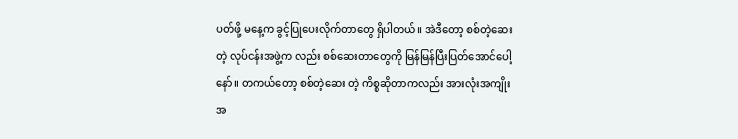ပတ်ဖို့ မနေ့က ခွင့်ပြုပေးလိုက်တာတွေ ရှိပါတယ်။ အဲဒီတော့ စစ်တဲ့ဆေးတဲ့ လုပ်ငန်းအဖွဲ့က လည်း စစ်ဆေးတာတွေကို မြန်မြန်ပြီးပြတ်အောင်ပေါ့နော်။ တကယ်တော့ စစ်တဲ့ဆေး တဲ့ ကိစ္စဆိုတာကလည်း အားလုံးအကျိုးအ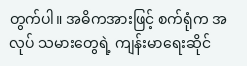တွက်ပါ။ အဓိကအားဖြင့် စက်ရုံက အလုပ် သမားတွေရဲ့ ကျန်းမာရေးဆိုင်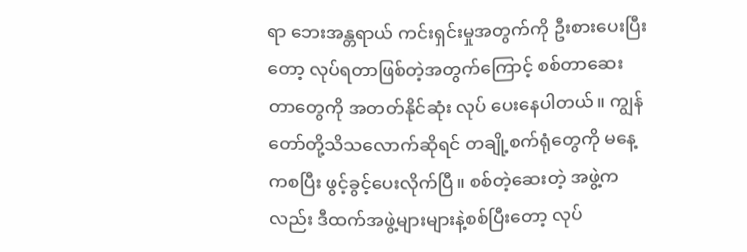ရာ ဘေးအန္တရာယ် ကင်းရှင်းမှုအတွက်ကို ဦးစားပေးပြီး တော့ လုပ်ရတာဖြစ်တဲ့အတွက်ကြောင့် စစ်တာဆေးတာတွေကို အတတ်နိုင်ဆုံး လုပ် ပေးနေပါတယ်။ ကျွန်တော်တို့သိသလောက်ဆိုရင် တချို့စက်ရုံတွေကို မနေ့ကစပြီး ဖွင့်ခွင့်ပေးလိုက်ပြီ။ စစ်တဲ့ဆေးတဲ့ အဖွဲ့ကလည်း ဒီထက်အဖွဲ့များများနဲ့စစ်ပြီးတော့ လုပ်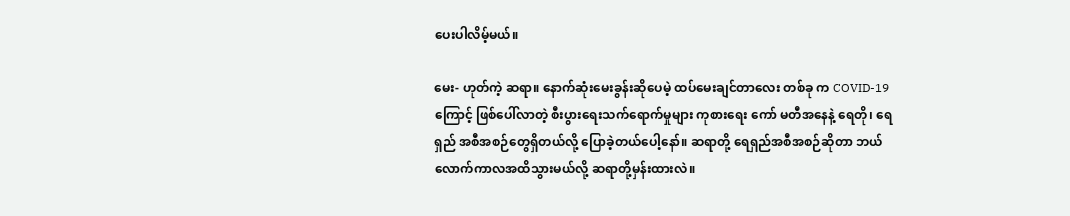ပေးပါလိမ့်မယ်။

မေး- ဟုတ်ကဲ့ ဆရာ။ နောက်ဆုံးမေးခွန်းဆိုပေမဲ့ ထပ်မေးချင်တာလေး တစ်ခု က COVID-19 ကြောင့် ဖြစ်ပေါ်လာတဲ့ စီးပွားရေးသက်ရောက်မှုများ ကုစားရေး ကော် မတီအနေနဲ့ ရေတို၊ ရေရှည် အစီအစဉ်တွေရှိတယ်လို့ ပြောခဲ့တယ်ပေါ့နော်။ ဆရာတို့ ရေရှည်အစီအစဉ်ဆိုတာ ဘယ်လောက်ကာလအထိသွားမယ်လို့ ဆရာတို့မှန်းထားလဲ။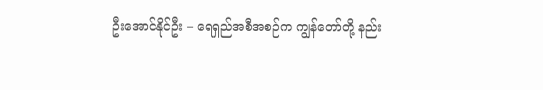ဦးအောင်နိုင်ဦး – ရေရှည်အစီအစဉ်က ကျွန်တော်တို့ နည်း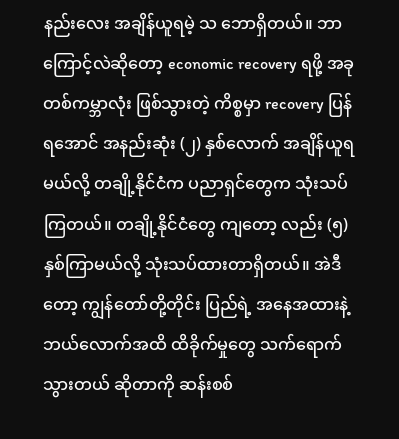နည်းလေး အချိန်ယူရမဲ့ သ ဘောရှိတယ်။ ဘာကြောင့်လဲဆိုတော့ economic recovery ရဖို့ အခု တစ်ကမ္ဘာလုံး ဖြစ်သွားတဲ့ ကိစ္စမှာ recovery ပြန်ရအောင် အနည်းဆုံး (၂) နှစ်လောက် အချိန်ယူရ မယ်လို့ တချို့နိုင်ငံက ပညာရှင်တွေက သုံးသပ်ကြတယ်။ တချို့နိုင်ငံတွေ ကျတော့ လည်း (၅) နှစ်ကြာမယ်လို့ သုံးသပ်ထားတာရှိတယ်။ အဲဒီတော့ ကျွန်တော်တို့တိုင်း ပြည်ရဲ့ အနေအထားနဲ့ ဘယ်လောက်အထိ ထိခိုက်မှုတွေ သက်ရောက်သွားတယ် ဆိုတာကို ဆန်းစစ်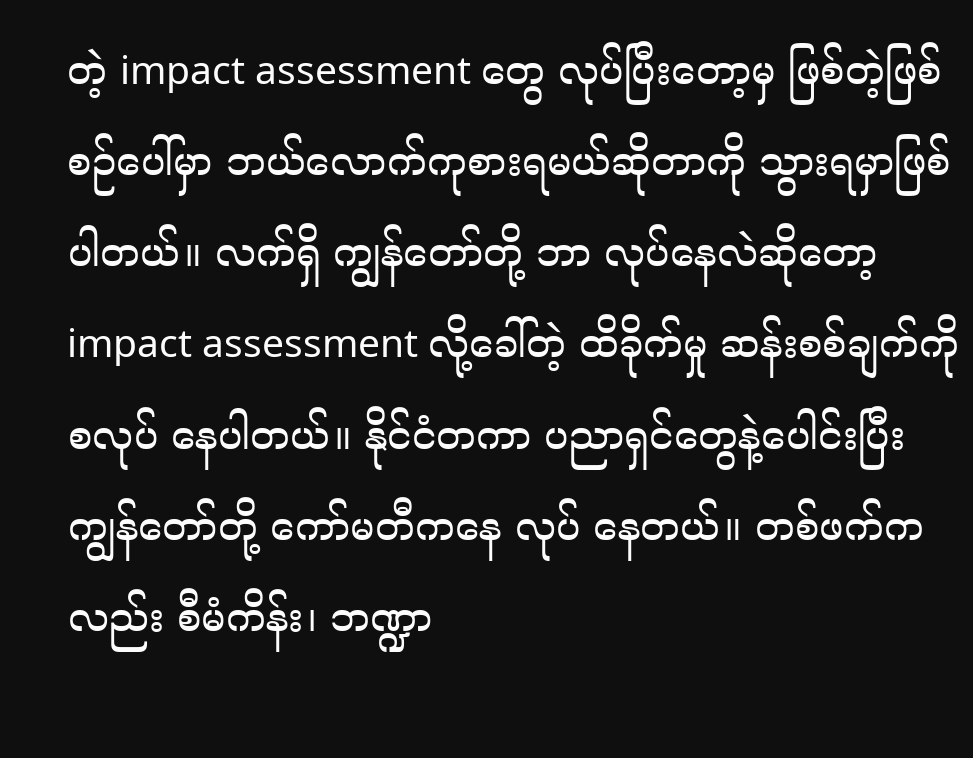တဲ့ impact assessment တွေ လုပ်ပြီးတော့မှ ဖြစ်တဲ့ဖြစ်စဉ်ပေါ်မှာ ဘယ်လောက်ကုစားရမယ်ဆိုတာကို သွားရမှာဖြစ်ပါတယ်။ လက်ရှိ ကျွန်တော်တို့ ဘာ လုပ်နေလဲဆိုတော့ impact assessment လို့ခေါ်တဲ့ ထိခိုက်မှု ဆန်းစစ်ချက်ကို စလုပ် နေပါတယ်။ နိုင်ငံတကာ ပညာရှင်တွေနဲ့ပေါင်းပြီး ကျွန်တော်တို့ ကော်မတီကနေ လုပ် နေတယ်။ တစ်ဖက်ကလည်း စီမံကိန်း၊ ဘဏ္ဍာ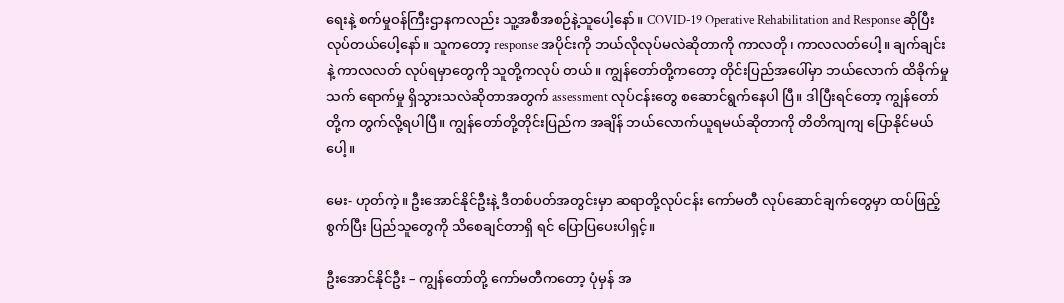ရေးနဲ့ စက်မှုဝန်ကြီးဌာနကလည်း သူ့အစီအစဉ်နဲ့သူပေါ့နော်။ COVID-19 Operative Rehabilitation and Response ဆိုပြီး လုပ်တယ်ပေါ့နော်။ သူကတော့ response အပိုင်းကို ဘယ်လိုလုပ်မလဲဆိုတာကို ကာလတို၊ ကာလလတ်ပေါ့။ ချက်ချင်းနဲ့ ကာလလတ် လုပ်ရမှာတွေကို သူတို့ကလုပ် တယ်။ ကျွန်တော်တို့ကတော့ တိုင်းပြည်အပေါ်မှာ ဘယ်လောက် ထိခိုက်မှု သက် ရောက်မှု ရှိသွားသလဲဆိုတာအတွက် assessment လုပ်ငန်းတွေ စဆောင်ရွက်နေပါ ပြီ။ ဒါပြီးရင်တော့ ကျွန်တော်တို့က တွက်လို့ရပါပြီ။ ကျွန်တော်တို့တိုင်းပြည်က အချိန် ဘယ်လောက်ယူရမယ်ဆိုတာကို တိတိကျကျ ပြောနိုင်မယ်ပေါ့။

မေး- ဟုတ်ကဲ့။ ဦးအောင်နိုင်ဦးနဲ့ ဒီတစ်ပတ်အတွင်းမှာ ဆရာတို့လုပ်ငန်း ကော်မတီ လုပ်ဆောင်ချက်တွေမှာ ထပ်ဖြည့်စွက်ပြီး ပြည်သူတွေကို သိစေချင်တာရှိ ရင် ပြောပြပေးပါရှင့်။

ဦးအောင်နိုင်ဦး – ကျွန်တော်တို့ ကော်မတီကတော့ ပုံမှန် အ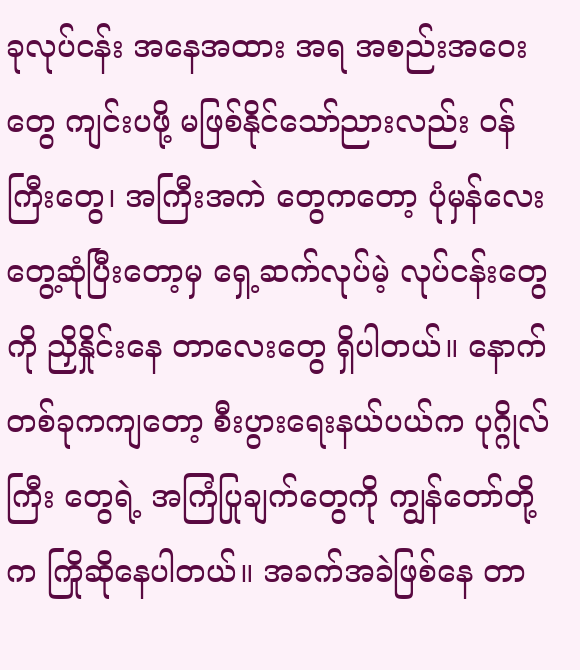ခုလုပ်ငန်း အနေအထား အရ အစည်းအဝေးတွေ ကျင်းပဖို့ မဖြစ်နိုင်သော်ညားလည်း ဝန်ကြီးတွေ၊ အကြီးအကဲ တွေကတော့ ပုံမှန်လေး တွေ့ဆုံပြီးတော့မှ ရှေ့ဆက်လုပ်မဲ့ လုပ်ငန်းတွေကို ညှိနှိုင်းနေ တာလေးတွေ ရှိပါတယ်။ နောက်တစ်ခုကကျတော့ စီးပွားရေးနယ်ပယ်က ပုဂ္ဂိုလ်ကြီး တွေရဲ့ အကြံပြုချက်တွေကို ကျွန်တော်တို့က ကြိုဆိုနေပါတယ်။ အခက်အခဲဖြစ်နေ တာ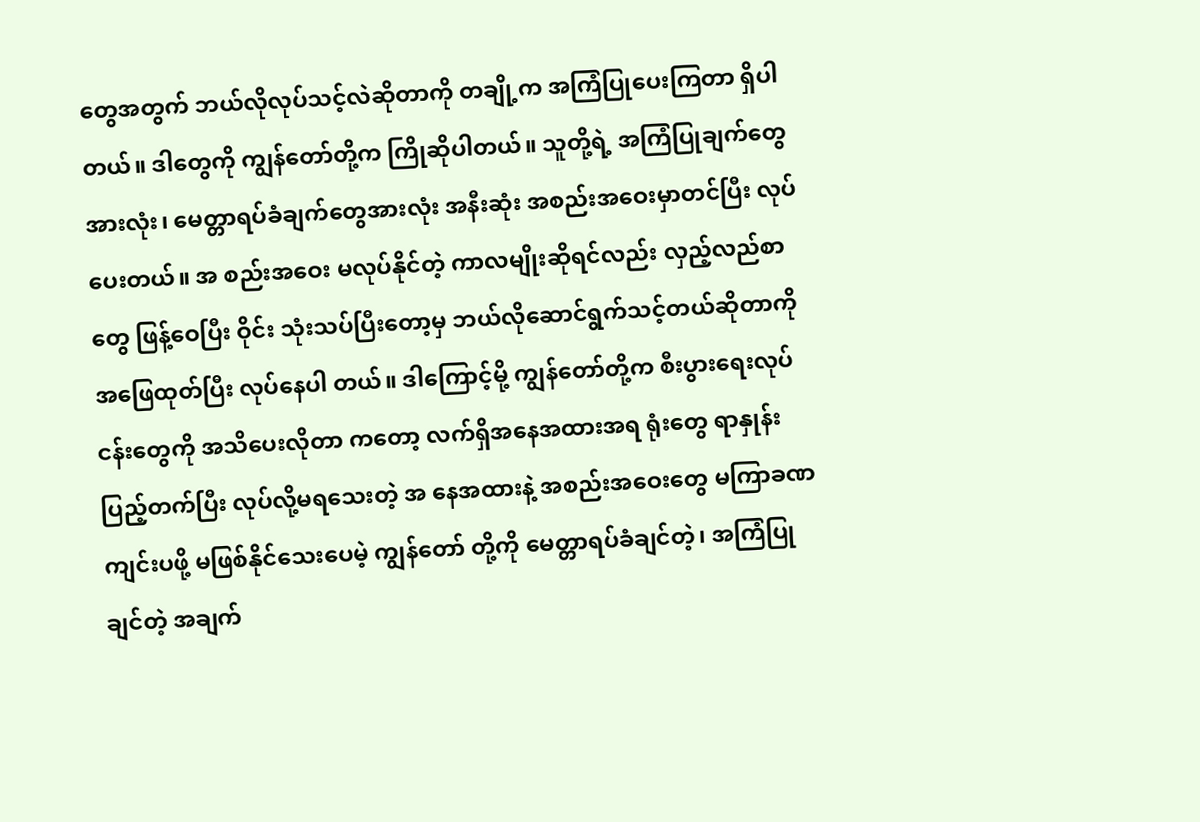တွေအတွက် ဘယ်လိုလုပ်သင့်လဲဆိုတာကို တချို့က အကြံပြုပေးကြတာ ရှိပါ တယ်။ ဒါတွေကို ကျွန်တော်တို့က ကြိုဆိုပါတယ်။ သူတို့ရဲ့ အကြံပြုချက်တွေအားလုံး၊ မေတ္တာရပ်ခံချက်တွေအားလုံး အနီးဆုံး အစည်းအဝေးမှာတင်ပြီး လုပ်ပေးတယ်။ အ စည်းအဝေး မလုပ်နိုင်တဲ့ ကာလမျိုးဆိုရင်လည်း လှည့်လည်စာတွေ ဖြန့်ဝေပြီး ဝိုင်း သုံးသပ်ပြီးတော့မှ ဘယ်လိုဆောင်ရွက်သင့်တယ်ဆိုတာကို အဖြေထုတ်ပြီး လုပ်နေပါ တယ်။ ဒါကြောင့်မို့ ကျွန်တော်တို့က စီးပွားရေးလုပ်ငန်းတွေကို အသိပေးလိုတာ ကတော့ လက်ရှိအနေအထားအရ ရုံးတွေ ရာနှုန်းပြည့်တက်ပြီး လုပ်လို့မရသေးတဲ့ အ နေအထားနဲ့ အစည်းအဝေးတွေ မကြာခဏ ကျင်းပဖို့ မဖြစ်နိုင်သေးပေမဲ့ ကျွန်တော် တို့ကို မေတ္တာရပ်ခံချင်တဲ့၊ အကြံပြုချင်တဲ့ အချက်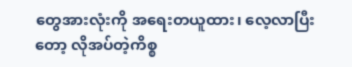တွေအားလုံးကို အရေးတယူထား၊ လေ့လာပြီးတော့ လိုအပ်တဲ့ကိစ္စ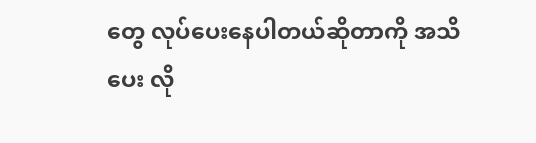တွေ လုပ်ပေးနေပါတယ်ဆိုတာကို အသိပေး လို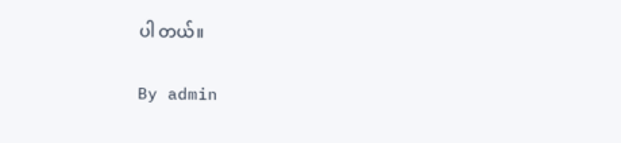ပါ တယ်။

By admin